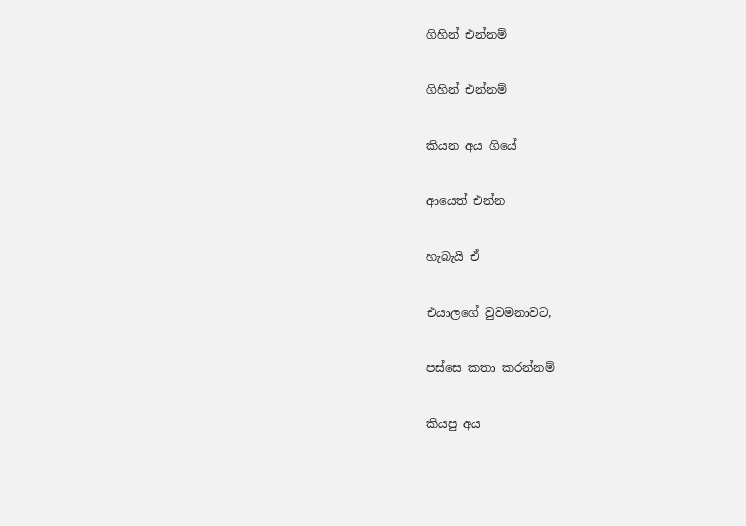ගිහින් එන්නම්

ගිහින් එන්නම්

කියන අය ගියේ

ආයෙත් එන්න

හැබැයි ඒ

එයාලගේ වුවමනාවට,

පස්සෙ කතා කරන්නම්

කියපු අය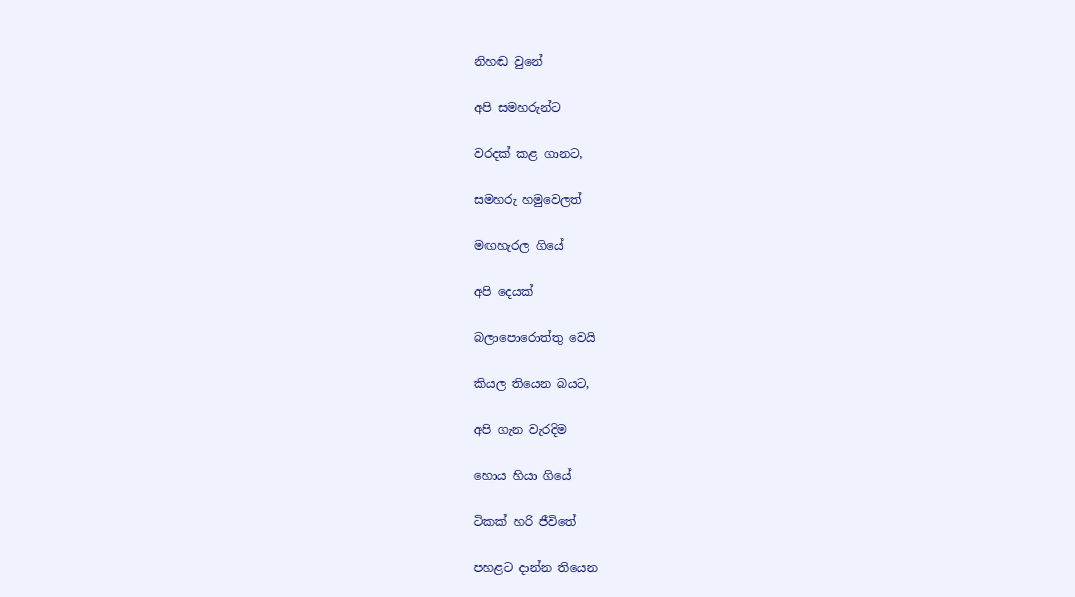නිහඬ වුනේ

අපි සමහරුන්ට

වරදක් කළ ගානට,

සමහරු හමුවෙලත්

මඟහැරල ගියේ

අපි දෙයක්

බලාපොරොත්තු වෙයි

කියල තියෙන බයට,

අපි ගැන වැරදිම

හොය හියා ගියේ

ටිකක් හරි ජීවිතේ

පහළට දාන්න තියෙන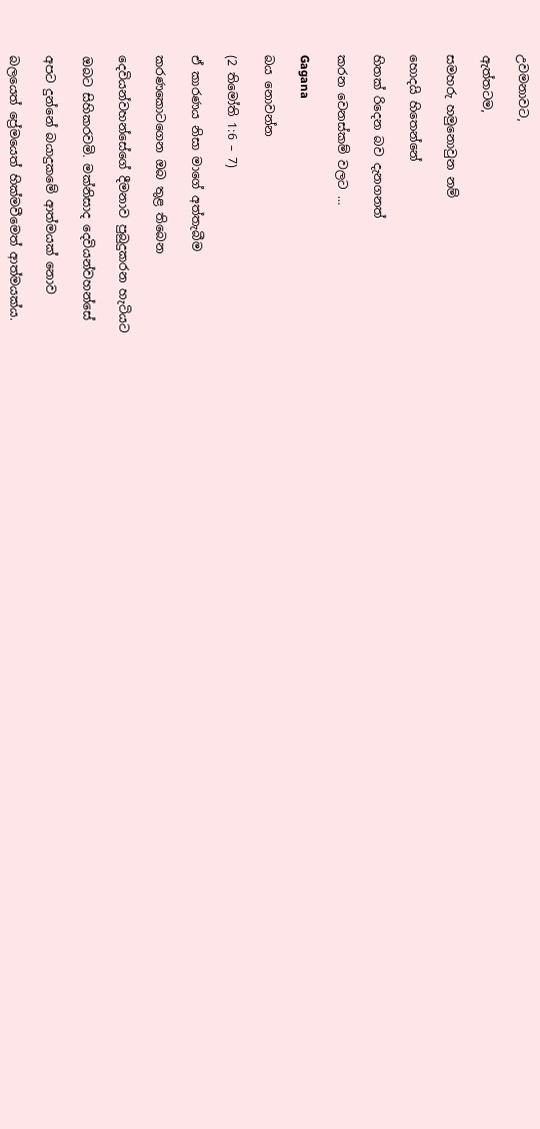උවමනාවට,

ඇත්තටම,

සමහරු හමුනොවුන නම්

හොදයි හිතෙන්නේ

හිතක් රිදෙන බව දැනගනත්

කරන වෙනස්කම් වලට …

Gagana

බය නොවන්න

(2 තිමෝති 1:6 – 7)

ඒ කාරණය නිසා මාගේ අත්තැබීම

කරණකොටගෙන ඔබ තුළ තිබෙන

දෙවියන්වහන්සේගේ දීමනාව පුබුදුකරන හැටියට

ඔබට සිහිකරවමි. මක්නිසාද දෙවියන්වහන්සේ

අපට දුන්නේ බයාදුකමේ ආත්මයක් නොව

බලයෙත් ප්‍රේමයෙත් හික්මවීමෙත් ආත්මයක්ය.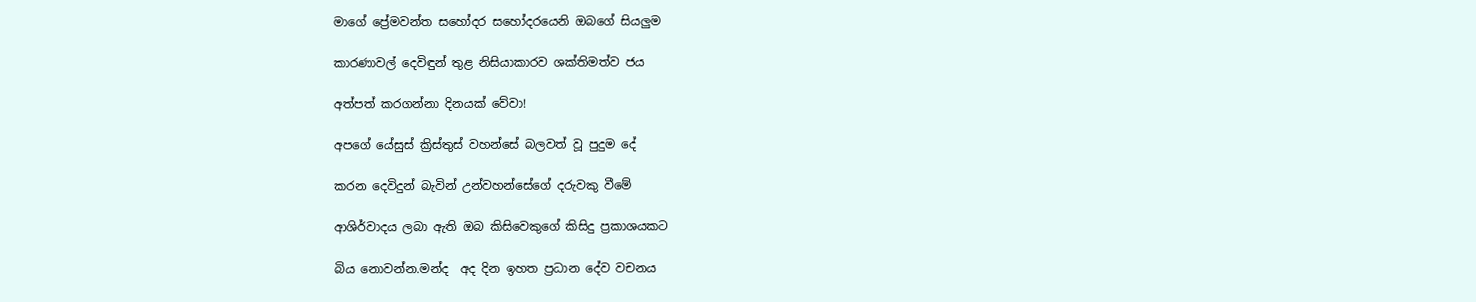මාගේ ප්‍රේමවන්ත සහෝදර සහෝදරයෙනි ඔබගේ සියලුම

කාරණාවල් දෙවිඳුන් තුළ නිසියාකාරව ශක්තිමත්ව ජය

අත්පත් කරගන්නා දිනයක් වේවා!

අපගේ යේසුස් ක්‍රිස්තුස් වහන්සේ බලවත් වූ පුදුම දේ

කරන දෙවිදුන් බැවින් උන්වහන්සේගේ දරුවකු වීමේ

ආශිර්වාදය ලබා ඇති ඔබ කිසිවෙකුගේ කිසිදු ප්‍රකාශයකට

බිය නොවන්න.මන්ද  අද දින ඉහත ප්‍රධාන දේව වචනය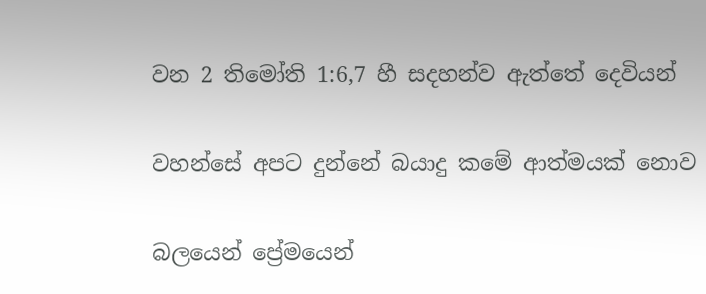වන 2 තිමෝති 1:6,7 හී සදහන්ව ඇත්තේ දෙවියන්

වහන්සේ අපට දුන්නේ බයාදු කමේ ආත්මයක් නොව

බලයෙන් ප්‍රේමයෙන්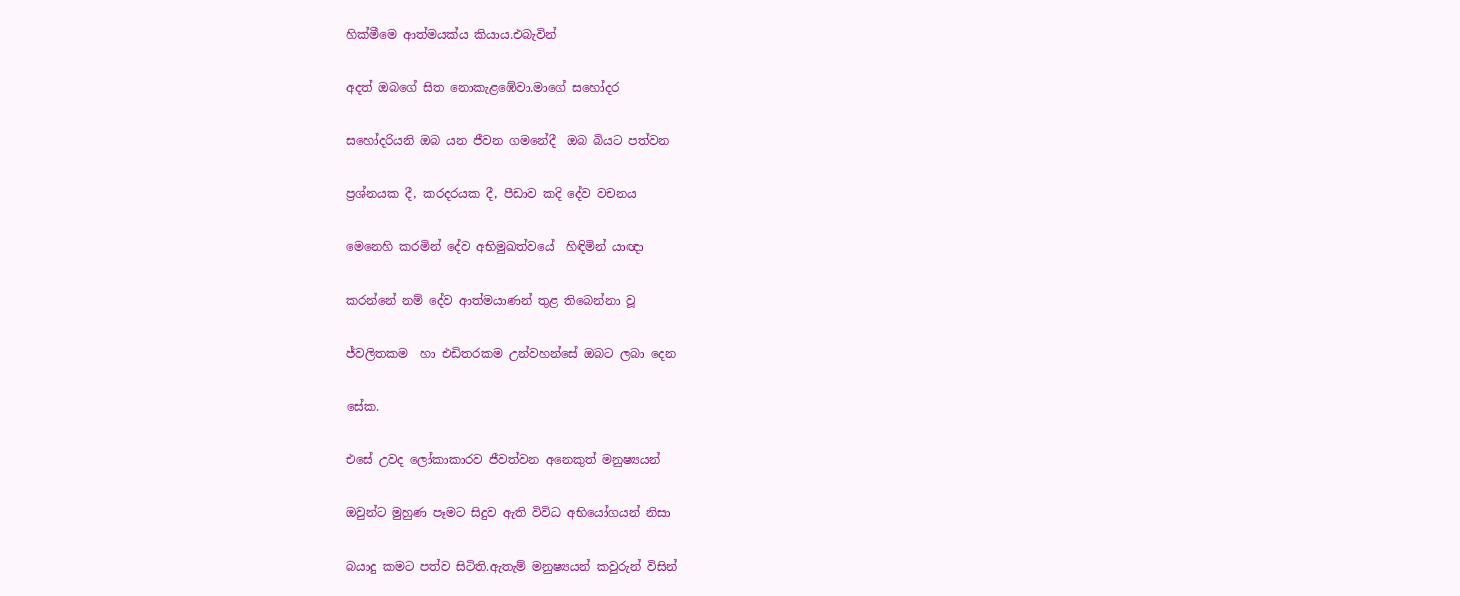හික්මීමෙ ආත්මයක්ය කියාය.එබැවින්

අදත් ඔබගේ සිත නොකැළඹේවා.මාගේ සහෝදර

සහෝදරියනි ඔබ යන ජීවන ගමනේදී  ඔබ බියට පත්වන

ප්‍රශ්නයක දී, කරදරයක දී, පීඩාව කදි දේව වචනය

මෙනෙහි කරමින් දේව අභිමුඛත්වයේ  හිඳිමින් යාඥා

කරන්නේ නම් දේව ආත්මයාණන් තුළ තිබෙන්නා වූ

ජ්වලිතකම  හා එඩිතරකම උන්වහන්සේ ඔබට ලබා දෙන

සේක.

එසේ උවද ලෝකාකාරව ජීවත්වන අනෙකුත් මනුෂ්‍යයන්

ඔවුන්ට මුහුණ පෑමට සිදුව ඇති විවිධ අභියෝගයන් නිසා

බයාදු කමට පත්ව සිටිති.ඇතැම් මනුෂ්‍යයන් කවුරුන් විසින්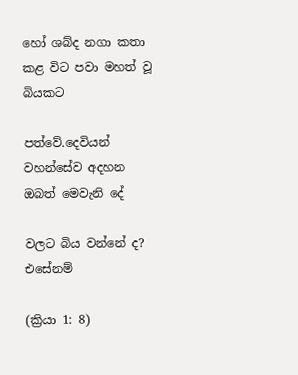හෝ ශබ්ද නගා කතා කළ විට පවා මහත් වූ බියකට

පත්වේ.දෙවියන් වහන්සේව අදහන ඔබත් මෙවැනි දේ

වලට බිය වන්නේ ද? එසේනම්

(ක්‍රියා 1: 8)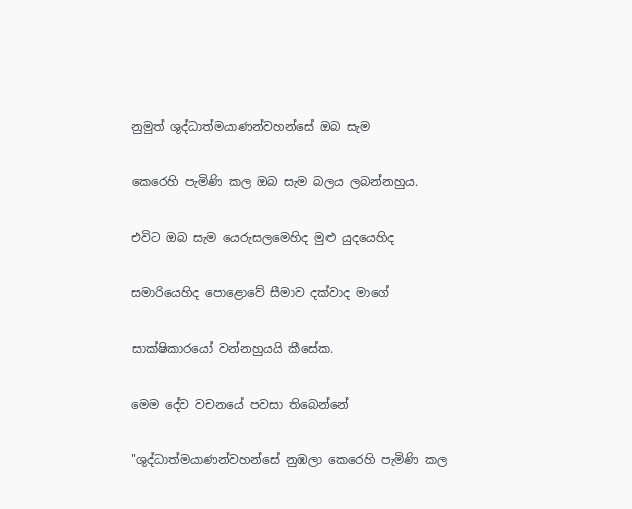නුමුත් ශුද්ධාත්මයාණන්වහන්සේ ඔබ සැම

කෙරෙහි පැමිණි කල ඔබ සැම බලය ලබන්නහුය.

එවිට ඔබ සැම යෙරුසලමෙහිද මුළු යුදයෙහිද

සමාරියෙහිද පොළොවේ සීමාව දක්වාද මාගේ

සාක්ෂිකාරයෝ වන්නහුයයි කීසේක.

මෙම දේව වචනයේ පවසා තිබෙන්නේ

"ශුද්ධාත්මයාණන්වහන්සේ නුඹලා කෙරෙහි පැමිණි කල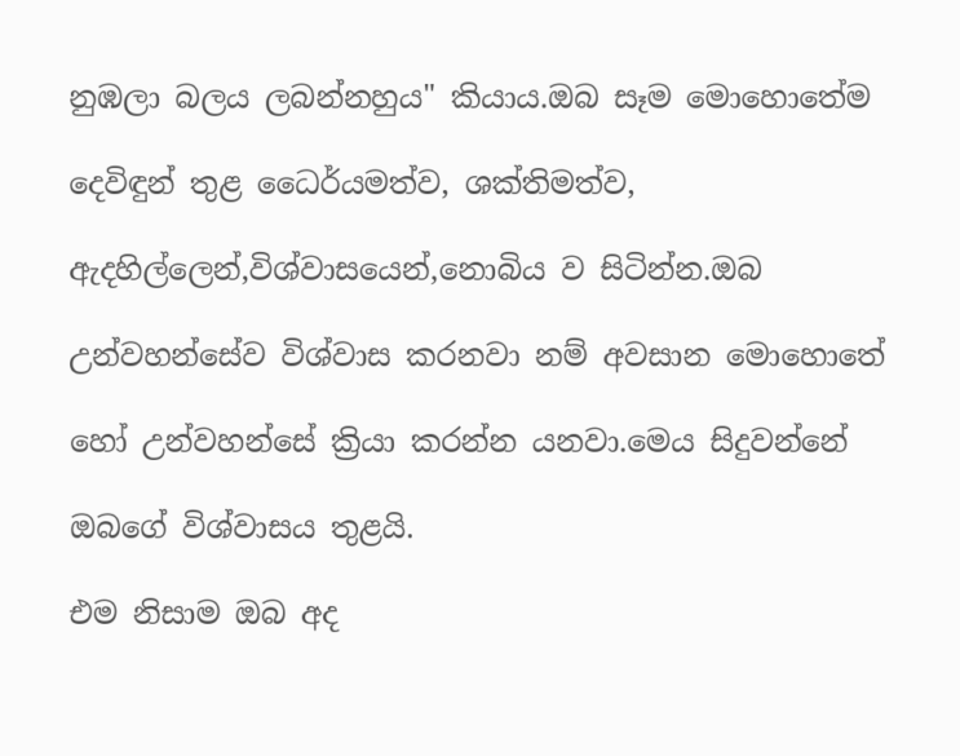නුඹලා බලය ලබන්නහුය" කියාය.ඔබ සෑම මොහොතේම

දෙවිඳුන් තුළ ධෛර්යමත්ව, ශක්තිමත්ව,

ඇදහිල්ලෙන්,විශ්වාසයෙන්,නොබිය ව සිටින්න.ඔබ

උන්වහන්සේව විශ්වාස කරනවා නම් අවසාන මොහොතේ

හෝ උන්වහන්සේ ක්‍රියා කරන්න යනවා.මෙය සිදුවන්නේ

ඔබගේ විශ්වාසය තුළයි.

එම නිසාම ඔබ අද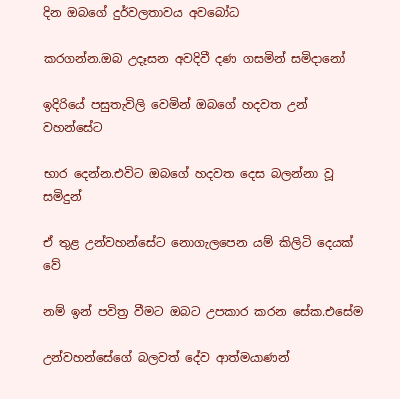දින ඔබගේ දුර්වලතාවය අවබෝධ

කරගන්න.ඔබ උදෑසන අවදිවී දණ ගසමින් සමිදානෝ

ඉදිරියේ පසුතැවිලි වෙමින් ඔබගේ හදවත උන් වහන්සේට

භාර දෙන්න.එවිට ඔබගේ හදවත දෙස බලන්නා වූ සමිදුන්

ඒ තුළ උන්වහන්සේට නොගැලපෙන යම් කිලිටි දෙයක් වේ

නම් ඉන් පවිත්‍ර වීමට ඔබට උපකාර කරන සේක.එසේම

උන්වහන්සේගේ බලවත් දේව ආත්මයාණන්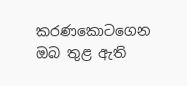කරණකොටගෙන ඔබ තුළ ඇති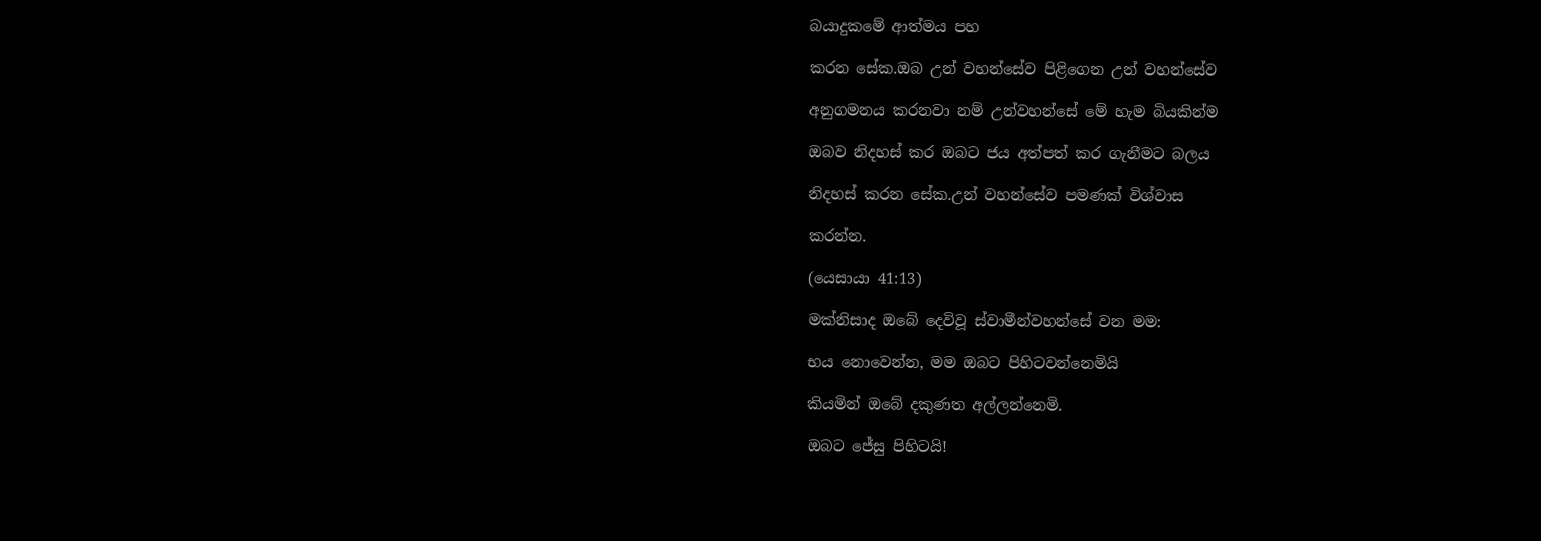බයාදුකමේ ආත්මය පහ

කරන සේක.ඔබ උන් වහන්සේව පිළිගෙන උන් වහන්සේව

අනුගමනය කරනවා නම් උන්වහන්සේ මේ හැම බියකින්ම

ඔබව නිදහස් කර ඔබට ජය අත්පත් කර ගැනීමට බලය

නිදහස් කරන සේක.උන් වහන්සේව පමණක් විශ්වාස

කරන්න.

(යෙසායා 41:13)

මක්නිසාද ඔබේ දෙවිවූ ස්වාමීන්වහන්සේ වන මම:

භය නොවෙන්න, මම ඔබට පිහිටවන්නෙමියි

කියමින් ඔබේ දකුණත අල්ලන්නෙමි.

ඔබට ජේසු පිහිටයි!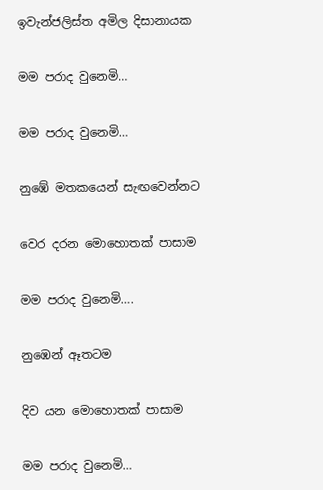ඉවැන්ජලිස්ත අමිල දිසානායක

මම පරාද වුනෙමි…

මම පරාද වුනෙමි…

නුඹේ මතකයෙන් සැඟවෙන්නට

වෙර දරන මොහොතක් පාසාම

මම පරාද වුනෙමි….

නුඹෙන් ඈතටම

දිව යන මොහොතක් පාසාම

මම පරාද වුනෙමි…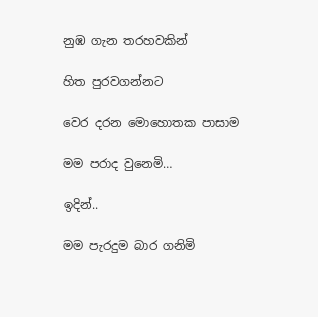නුඹ ගැන තරහවකින්

හිත පුරවගන්නට

වෙර දරන මොහොතක පාසාම

මම පරාද වුනෙමි…

ඉදින්..

මම පැරදුම බාර ගනිමි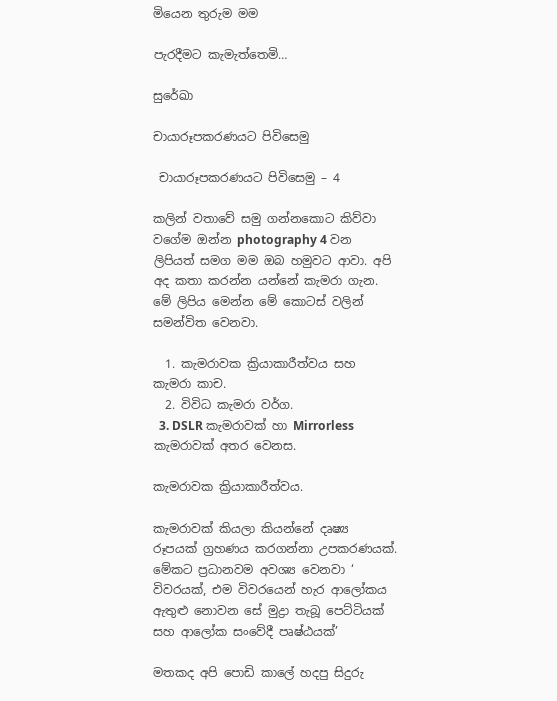මියෙන තුරුම මම

පැරදීමට කැමැත්තෙමි…

සුරේඛා

චායාරූපකරණයට පිවිසෙමු

 චායාරූපකරණයට පිවිසෙමු – 4

කලින් වතාවේ සමු ගන්නකොට කිව්වා වගේම ඔන්න photography 4 වන ලිපියත් සමග මම ඔබ හමුවට ආවා. අපි අද කතා කරන්න යන්නේ කැමරා ගැන. මේ ලිපිය මෙන්න මේ කොටස් වලින් සමන්විත වෙනවා.

  1. කැමරාවක ක්‍රියාකාරීත්වය සහ කැමරා කාච.
  2. විවිධ කැමරා වර්ග.
  3. DSLR කැමරාවක් හා Mirrorless කැමරාවක් අතර වෙනස.

කැමරාවක ක්‍රියාකාරීත්වය.

කැමරාවක් කියලා කියන්නේ දෘ‍ෂ්‍ය රූපයක් ග්‍රහණය කරගන්නා උපකරණයක්. මේකට ප්‍රධානවම අවශ්‍ය වෙනවා ‘ විවරයක්, එම විවරයෙන් හැර ආලෝකය ඇතුළු නොවන සේ මුද්‍රා තැබූ පෙට්ටියක් සහ ආලෝක සංවේදී පෘෂ්ඨයක්’

මතකද අපි පොඩි කාලේ හදපු සිදුරු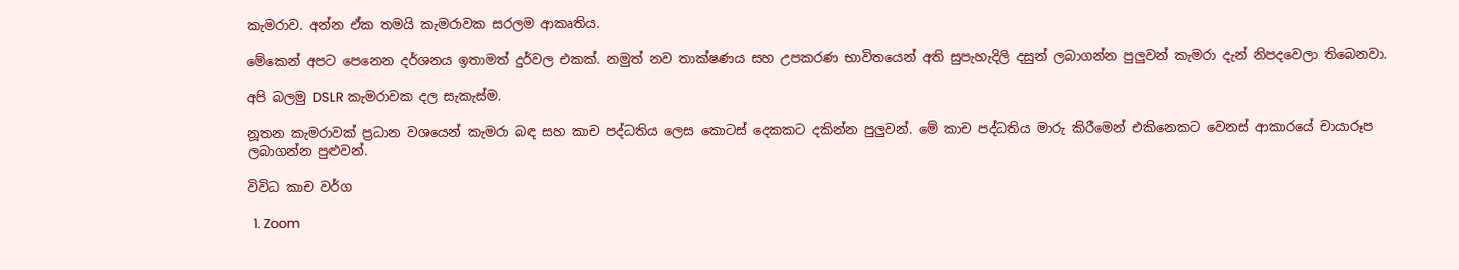කැමරාව. අන්න ඒක තමයි කැමරාවක සරලම ආකෘතිය.

මේකෙන් අපට පෙනෙන දර්ශනය ඉතාමත් දුර්වල එකක්. නමුත් නව තාක්ෂණය සහ උපකරණ භාවිතයෙන් අති සුපැහැදිලි දසුන් ලබාගන්න පුලුවන් කැමරා දැන් නිපදවෙලා තිබෙනවා.

අපි බලමු DSLR කැමරාවක දල සැකැස්ම.

නූතන කැමරාවක් ප්‍රධාන වශයෙන් කැමරා බඳ සහ කාච පද්ධතිය ලෙස කොටස් දෙකකට දකින්න පුලුවන්. මේ කාච පද්ධතිය මාරු කිරීමෙන් එකිනෙකට වෙනස් ආකාරයේ චායාරූප ලබාගන්න පුළුවන්.

විවිධ කාච වර්ග

  1. Zoom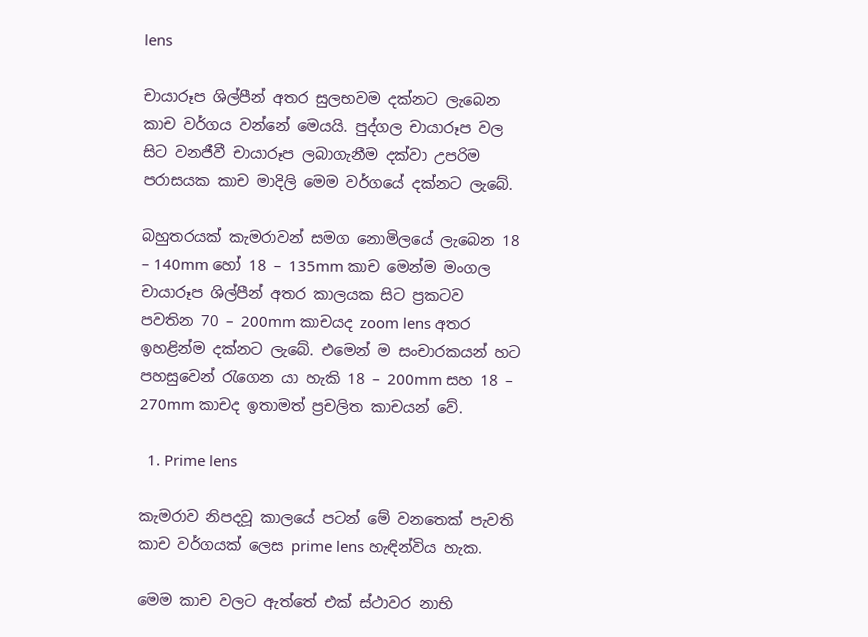lens

චායාරූප ශිල්පීන් අතර සුලභවම දක්නට ලැබෙන කාච වර්ගය වන්නේ මෙයයි. පුද්ගල චායාරූප වල සිට වනජීවී චායාරූප ලබාගැනීම දක්වා උපරිම පරාසයක කාච මාදිලි මෙම වර්ගයේ දක්නට ලැබේ.

බහුතරයක් කැමරාවන් සමග නොමිලයේ ලැබෙන 18 – 140mm හෝ 18 – 135mm කාච මෙන්ම මංගල චායාරූප ශිල්පීන් අතර කාලයක සිට ප්‍රකටව පවතින 70 – 200mm කාචයද zoom lens අතර ඉහළින්ම දක්නට ලැබේ. එමෙන් ම සංචාරකයන් හට පහසුවෙන් රැගෙන යා හැකි 18 – 200mm සහ 18 – 270mm කාචද ඉතාමත් ප්‍රචලිත කාචයන් වේ.

  1. Prime lens

කැමරාව නිපදවූ කාලයේ පටන් මේ වනතෙක් පැවති කාච වර්ගයක් ලෙස prime lens හැඳින්විය හැක.

මෙම කාච වලට ඇත්තේ එක් ස්ථාවර නාභි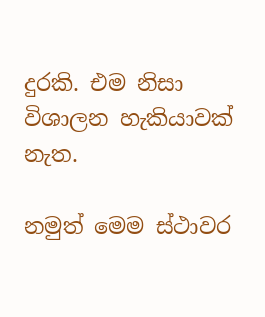දුරකි. එම නිසා විශාලන හැකියාවක් නැත.

නමුත් මෙම ස්ථාවර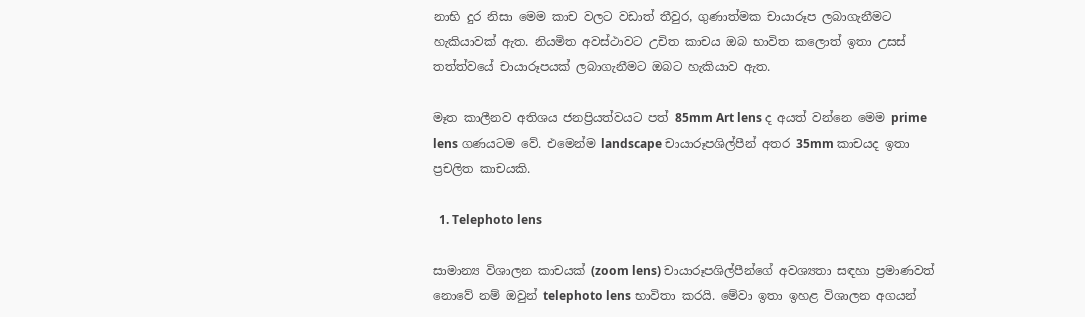නාභි දුර නිසා මෙම කාච වලට වඩාත් තීවුර, ගුණාත්මක චායාරූප ලබාගැනීමට හැකියාවක් ඇත. නියමිත අවස්ථාවට උචිත කාචය ඔබ භාවිත කලොත් ඉතා උසස් තත්ත්වයේ චායාරූපයක් ලබාගැනීමට ඔබට හැකියාව ඇත.

මෑත කාලීනව අතිශය ජනප්‍රියත්වයට පත් 85mm Art lens ද අයත් වන්නෙ මෙම prime lens ගණයටම වේ. එමෙන්ම landscape චායාරූපශිල්පීන් අතර 35mm කාචයද ඉතා ප්‍රචලිත කාචයකි.

  1. Telephoto lens

සාමාන්‍ය විශාලන කාචයක් (zoom lens) චායාරූපශිල්පීන්ගේ අවශ්‍යතා සඳහා ප්‍රමාණවත් නොවේ නම් ඔවුන් telephoto lens භාවිතා කරයි. මේවා ඉතා ඉහළ විශාලන අගයන්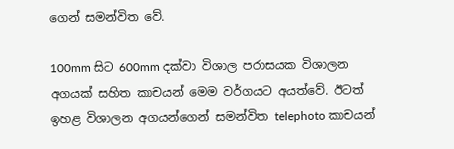ගෙන් සමන්විත වේ.

100mm සිට 600mm දක්වා විශාල පරාසයක විශාලන අගයක් සහිත කාචයන් මෙම වර්ගයට අයත්වේ. ඊටත් ඉහළ විශාලන අගයන්ගෙන් සමන්විත telephoto කාචයන්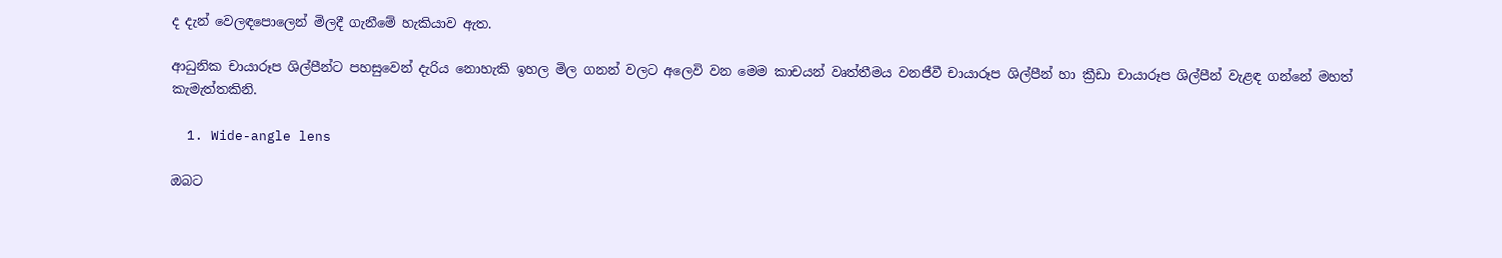ද දැන් වෙලඳපොලෙන් මිලදී ගැනීමේ හැකියාව ඇත.

ආධුනික චායාරූප ශිල්පීන්ට පහසුවෙන් දැරිය නොහැකි ඉහල මිල ගනන් වලට අලෙවි වන මෙම කාචයන් වෘත්තීමය වනජීවී චායාරූප ශිල්පීන් හා ක්‍රීඩා චායාරූප ශිල්පීන් වැළඳ ගන්නේ මහත් කැමැත්තකිනි.

  1. Wide-angle lens

ඔබට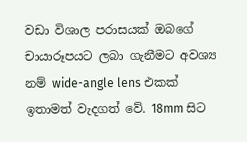වඩා විශාල පරාසයක් ඔබගේ චායාරූපයට ලබා ගැනීමට අවශ්‍ය නම් wide-angle lens එකක් ඉතාමත් වැදගත් වේ. 18mm සිට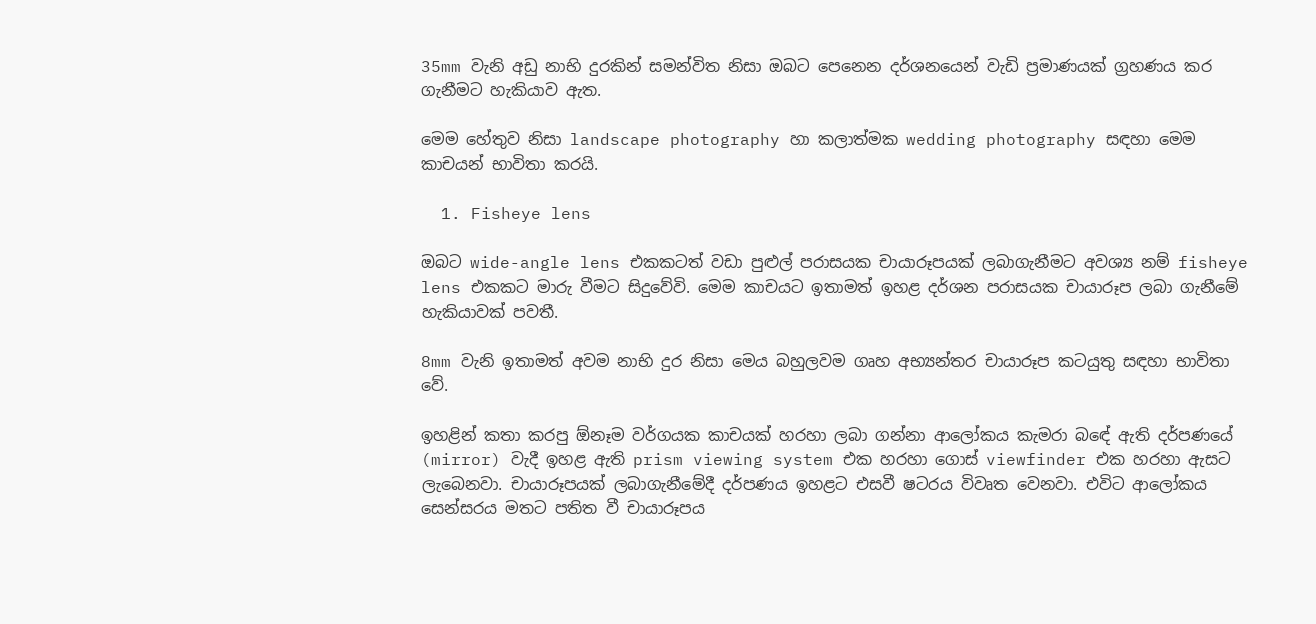35mm වැනි අඩු නාභි දුරකින් සමන්විත නිසා ඔබට පෙනෙන දර්ශනයෙන් වැඩි ප්‍රමාණයක් ග්‍රහණය කර ගැනීමට හැකියාව ඇත.

මෙම හේතුව නිසා landscape photography හා කලාත්මක wedding photography සඳහා මෙම කාචයන් භාවිතා කරයි.

  1. Fisheye lens

ඔබට wide-angle lens එකකටත් වඩා පුළුල් පරාසයක චායාරූපයක් ලබාගැනීමට අවශ්‍ය නම් fisheye lens එකකට මාරු වීමට සිදුවේවි. මෙම කාචයට ඉතාමත් ඉහළ දර්ශන පරාසයක චායාරූප ලබා ගැනීමේ හැකියාවක් පවතී.

8mm වැනි ඉතාමත් අවම නාභි දුර නිසා මෙය බහුලවම ගෘහ අභ්‍යන්තර චායාරූප කටයුතු සඳහා භාවිතා වේ.

ඉහළින් කතා කරපු ඕනෑම වර්ගයක කාචයක් හරහා ලබා ගන්නා ආලෝකය කැමරා බඳේ ඇති දර්පණයේ (mirror) වැදී ඉහළ ඇති prism viewing system එක හරහා ගොස් viewfinder එක හරහා ඇසට ලැබෙනවා. චායාරූපයක් ලබාගැනීමේදී දර්පණය ඉහළට එසවී ෂටරය විවෘත වෙනවා. එවිට ආලෝකය සෙන්සරය මතට පතිත වී චායාරූපය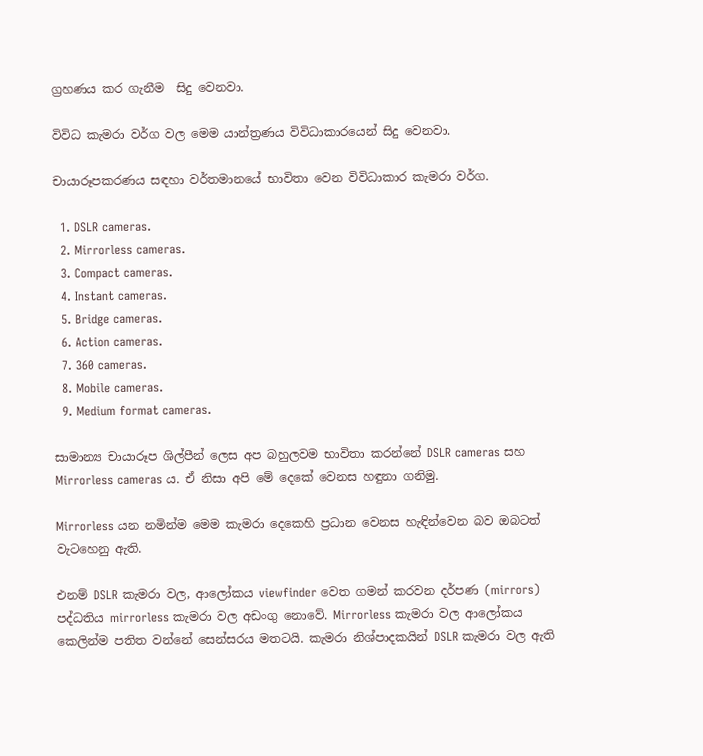ග්‍රහණය කර ගැනීම  සිදු වෙනවා.

විවිධ කැමරා වර්ග වල මෙම යාන්ත්‍රණය විවිධාකාරයෙන් සිදු වෙනවා.

චායාරූපකරණය සඳහා වර්තමානයේ භාවිතා වෙන විවිධාකාර කැමරා වර්ග.

  1. DSLR cameras.
  2. Mirrorless cameras.
  3. Compact cameras.
  4. Instant cameras.
  5. Bridge cameras.
  6. Action cameras.
  7. 360 cameras.
  8. Mobile cameras.
  9. Medium format cameras.

සාමාන්‍ය චායාරූප ශිල්පීන් ලෙස අප බහුලවම භාවිතා කරන්නේ DSLR cameras සහ Mirrorless cameras ය. ඒ නිසා අපි මේ දෙකේ වෙනස හඳුනා ගනිමු.

Mirrorless යන නමින්ම මෙම කැමරා දෙකෙහි ප්‍රධාන වෙනස හැඳින්වෙන බව ඔබටත් වැටහෙනු ඇති.

එනම් DSLR කැමරා වල, ආලෝකය viewfinder වෙත ගමන් කරවන දර්පණ (mirrors) පද්ධතිය mirrorless කැමරා වල අඩංගු නොවේ. Mirrorless කැමරා වල ආලෝකය කෙලින්ම පතිත වන්නේ සෙන්සරය මතටයි. කැමරා නිශ්පාදකයින් DSLR කැමරා වල ඇති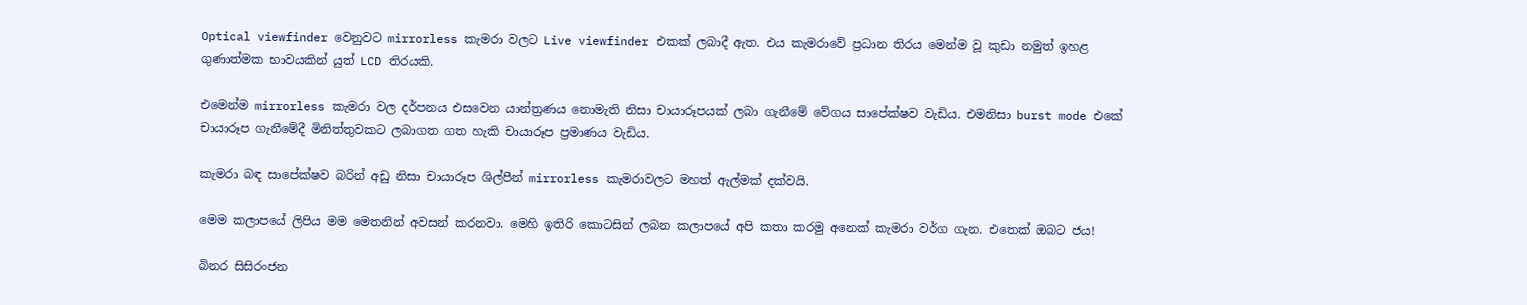Optical viewfinder වෙනුවට mirrorless කැමරා වලට Live viewfinder එකක් ලබාදී ඇත. එය කැමරාවේ ප්‍රධාන තිරය මෙන්ම වූ කුඩා නමුත් ඉහළ ගුණාත්මක භාවයකින් යුත් LCD තිරයකි.

එමෙන්ම mirrorless කැමරා වල දර්පනය එසවෙන යාන්ත්‍රණය නොමැති නිසා චායාරූපයක් ලබා ගැනීමේ වේගය සාපේක්ෂව වැඩිය. එමනිසා burst mode එකේ චායාරූප ගැනීමේදී මිනිත්තුවකට ලබාගත ගත හැකි චායාරූප ප්‍රමාණය වැඩිය.

කැමරා බඳ සාපේක්ෂව බරින් අඩු නිසා චායාරූප ශිල්පීන් mirrorless කැමරාවලට මහත් ඇල්මක් දක්වයි.

මෙම කලාපයේ ලිපිය මම මෙතනින් අවසන් කරනවා. මෙහි ඉතිරි කොටසින් ලබන කලාපයේ අපි කතා කරමු අනෙක් කැමරා වර්ග ගැන. එතෙක් ඔබට ජය!

බිනර සිසිරංජන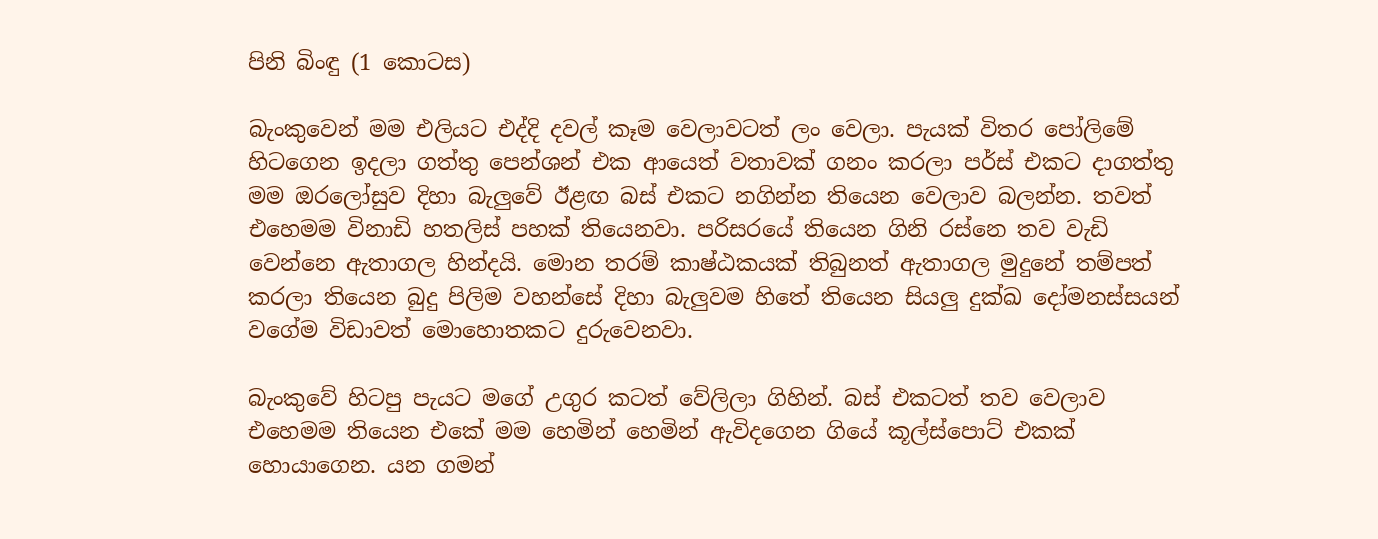පිනි බිංඳු (1 කොටස)

බැංකුවෙන් මම එලියට එද්දි දවල් කෑම වෙලාවටත් ලං වෙලා. පැයක් විතර පෝලිමේ හිටගෙන ඉදලා ගත්තු පෙන්ශන් එක ආයෙත් වතාවක් ගනං කරලා පර්ස් එකට දාගත්තු මම ඔරලෝසුව දිහා බැලුවේ ඊළඟ බස් එකට නගින්න තියෙන වෙලාව බලන්න. තවත් එහෙමම විනාඩි හතලිස් පහක් තියෙනවා. පරිසරයේ තියෙන ගිනි රස්නෙ තව වැඩි වෙන්නෙ ඇතාගල හින්දයි. මොන තරම් කාෂ්ඨකයක් තිබුනත් ඇතාගල මුදුනේ තම්පත් කරලා තියෙන බුදු පිලිම වහන්සේ දිහා බැලුවම හිතේ තියෙන සියලු දුක්ඛ දෝමනස්සයන් වගේම විඩාවත් මොහොතකට දුරුවෙනවා.

බැංකුවේ හිටපු පැයට මගේ උගුර කටත් වේලිලා ගිහින්. බස් එකටත් තව වෙලාව එහෙමම තියෙන එකේ මම හෙමින් හෙමින් ඇවිදගෙන ගියේ කූල්ස්පොට් එකක් හොයාගෙන. යන ගමන්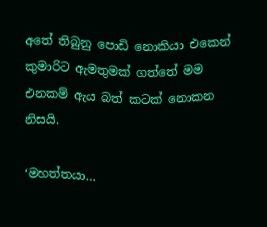අතේ තිබුනු පොඩි නොකියා එකෙන් කුමාරිට ඇමතුමක් ගත්තේ මම එනකම් ඇය බත් කටක් නොකන නිසයි.

‘මහත්තයා…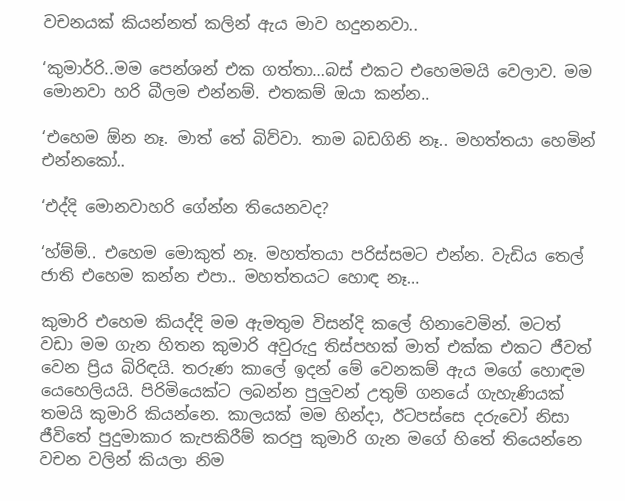වචනයක් කියන්නත් කලින් ඇය මාව හදුනනවා..

‘කුමාර්‍රි..මම පෙන්ශන් එක ගත්තා…බස් එකට එහෙමමයි වෙලාව. මම මොනවා හරි බීලම එන්නම්. එතකම් ඔයා කන්න..

‘එහෙම ඕන නෑ. මාත් තේ බිව්වා. තාම බඩගිනි නෑ.. මහත්තයා හෙමින් එන්නකෝ..

‘එද්දි මොනවාහරි ගේන්න තියෙනවද?

‘හ්ම්ම්.. එහෙම මොකුත් නෑ. මහත්තයා පරිස්සමට එන්න. වැඩිය තෙල් ජාති එහෙම කන්න එපා.. මහත්තයට හොඳ නෑ…

කුමාරි එහෙම කියද්දි මම ඇමතුම විසන්දි කලේ හිනාවෙමින්. මටත් වඩා මම ගැන හිතන කුමාරි අවුරුදු තිස්පහක් මාත් එක්ක එකට ජීවත් වෙන ප්‍රිය බිරිඳයි. තරුණ කාලේ ඉදන් මේ වෙනකම් ඇය මගේ හොඳම යෙහෙලියයි. පිරිමියෙක්ට ලබන්න පුලුවන් උතුම් ගනයේ ගැහැණියක් තමයි කුමාරි කියන්නෙ. කාලයක් මම හින්දා, ඊටපස්සෙ දරුවෝ නිසා ජීවිතේ පුදුමාකාර කැපකිරීම් කරපු කුමාරි ගැන මගේ හිතේ තියෙන්නෙ වචන වලින් කියලා නිම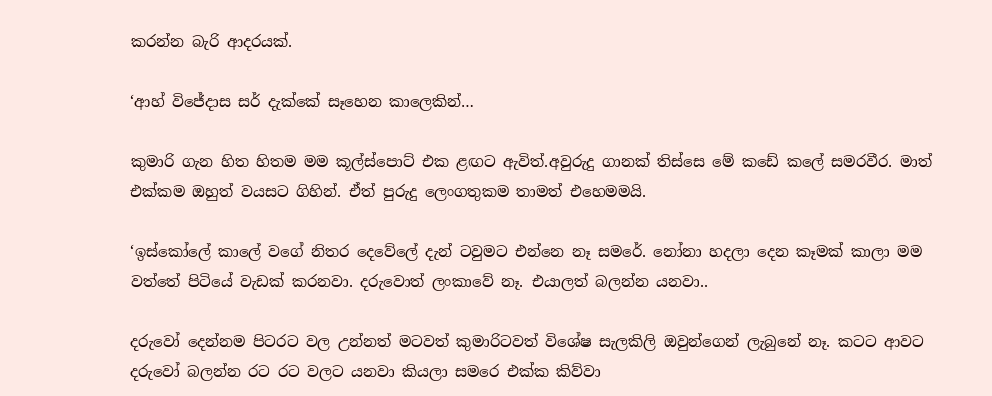කරන්න බැරි ආදරයක්.

‘ආහ් විජේදාස සර් දැක්කේ සෑහෙන කාලෙකින්…

කුමාරි ගැන හිත හිතම මම කූල්ස්පොට් එක ළඟට ඇවිත්.අවුරුදු ගානක් තිස්සෙ මේ කඩේ කලේ සමරවීර. මාත් එක්කම ඔහුත් වයසට ගිහින්. ඒත් පුරුදු ලෙංගතුකම තාමත් එහෙමමයි.

‘ඉස්කෝලේ කාලේ වගේ නිතර දෙවේලේ දැන් ටවුමට එන්නෙ නෑ සමරේ. නෝනා හදලා දෙන කෑමක් කාලා මම වත්තේ පිටියේ වැඩක් කරනවා. දරුවොත් ලංකාවේ නෑ. එයාලත් බලන්න යනවා..

දරුවෝ දෙන්නම පිටරට වල උන්නත් මටවත් කුමාරිටවත් විශේෂ සැලකිලි ඔවුන්ගෙන් ලැබුනේ නෑ. කටට ආවට දරුවෝ බලන්න රට රට වලට යනවා කියලා සමරෙ එක්ක කිව්වා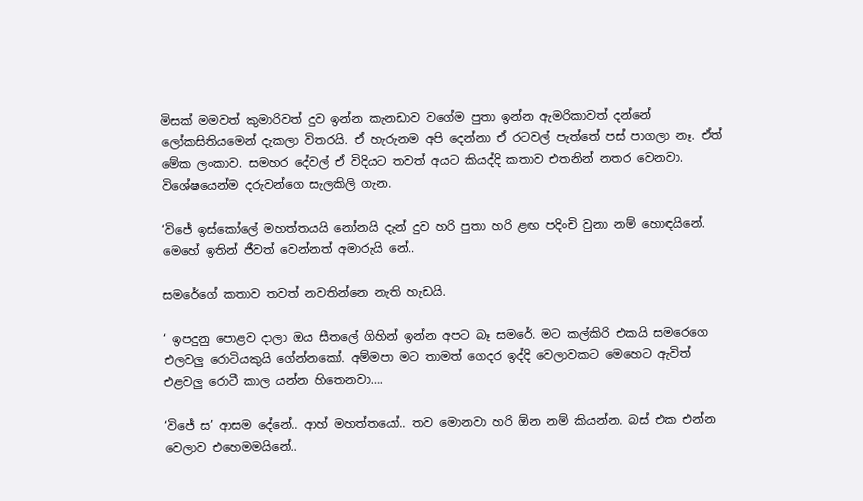මිසක් මමවත් කුමාරිවත් දුව ඉන්න කැනඩාව වගේම පුතා ඉන්න ඇමරිකාවත් දන්නේ ලෝකසිතියමෙන් දැකලා විතරයි. ඒ හැරුනම අපි දෙන්නා ඒ රටවල් පැත්තේ පස් පාගලා නෑ. ඒත් මේක ලංකාව. සමහර දේවල් ඒ විදියට තවත් අයට කියද්දි කතාව එතනින් නතර වෙනවා. විශේෂයෙන්ම දරුවන්ගෙ සැලකිලි ගැන.

‘විජේ ඉස්කෝලේ මහත්තයයි නෝනයි දැන් දුව හරි පුතා හරි ළඟ පදිංචි වුනා නම් හොඳයිනේ. මෙහේ ඉතින් ජීවත් වෙන්නත් අමාරුයි නේ..

සමරේගේ කතාව තවත් නවතින්නෙ නැති හැඩයි.

‘ ඉපදුනු පොළව දාලා ඔය සීතලේ ගිහින් ඉන්න අපට බෑ සමරේ. මට කල්කිරි එකයි සමරෙගෙ එලවලු රොටියකුයි ගේන්නකෝ. අම්මපා මට තාමත් ගෙදර ඉද්දි වෙලාවකට මෙහෙට ඇවිත් එළවලු රොටී කාල යන්න හිතෙනවා….

‘විජේ ස’ ආසම දේනේ.. ආහ් මහත්තයෝ.. තව මොනවා හරි ඕන නම් කියන්න. බස් එක එන්න වෙලාව එහෙමමයිනේ..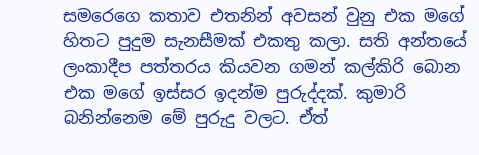සමරෙගෙ කතාව එතනින් අවසන් වුනු එක මගේ හිතට පුදුම සැනසීමක් එකතු කලා. සති අන්තයේ ලංකාදීප පත්තරය කියවන ගමන් කල්කිරි බොන එක මගේ ඉස්සර ඉදන්ම පුරුද්දක්. කුමාරි බනින්නෙම මේ පුරුදු වලට. ඒත්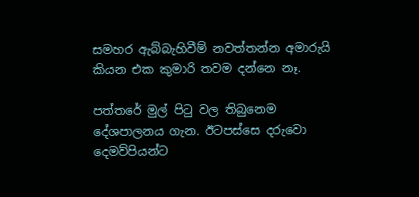සමහර ඇබ්බැහිවීම් නවත්තන්න අමාරුයි කියන එක කුමාරි තවම දන්නෙ නෑ.

පත්තරේ මුල් පිටු වල තිබුනෙම දේශපාලනය ගැන. ඊටපස්සෙ දරුවො දෙමව්පියන්ට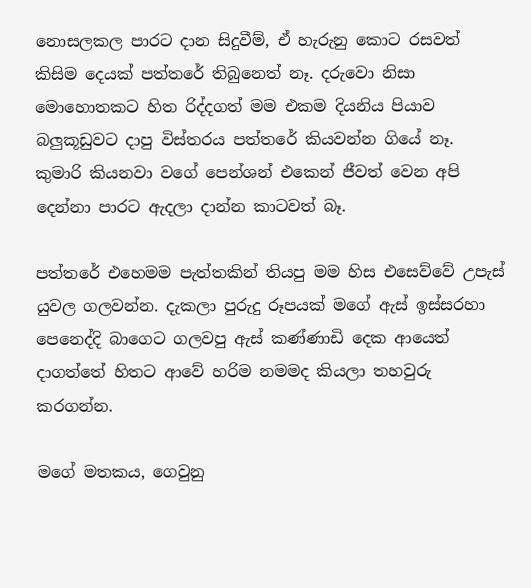නොසලකල පාරට දාන සිදුවීම්, ඒ හැරුනු කොට රසවත් කිසිම දෙයක් පත්තරේ තිබුනෙත් නෑ. දරුවො නිසා මොහොතකට හිත රිද්දගත් මම එකම දියනිය පියාව බලුකූඩුවට දාපු විස්තරය පත්තරේ කියවන්න ගියේ නෑ. කුමාරි කියනවා වගේ පෙන්ශන් එකෙන් ජීවත් වෙන අපි දෙන්නා පාරට ඇදලා දාන්න කාටවත් බෑ.

පත්තරේ එහෙමම පැත්තකින් තියපු මම හිස එසෙව්වේ උපැස් යුවල ගලවන්න. දැකලා පුරුදු රූපයක් මගේ ඇස් ඉස්සරහා පෙනෙද්දි බාගෙට ගලවපු ඇස් කණ්ණාඩි දෙක ආයෙත් දාගත්තේ හිතට ආවේ හරිම නමමද කියලා තහවුරු කරගන්න.

මගේ මතකය, ගෙවුනු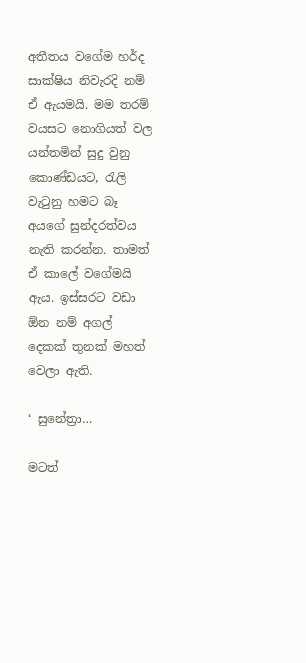අතීතය වගේම හර්ද සාක්ෂිය නිවැරදි නම් ඒ ඇයමයි. මම තරම් වයසට නොගියත් වල යන්තමින් සුදු වුනු කොණ්ඩයට, රැලි වැටුනු හමට බෑ අයගේ සුන්දරත්වය නැති කරන්න. තාමත් ඒ කාලේ වගේමයි ඇය. ඉස්සරට වඩා ඕන නම් අගල් දෙකක් තුනක් මහත් වෙලා ඇති.

‘ සුනේත්‍රා…

මටත්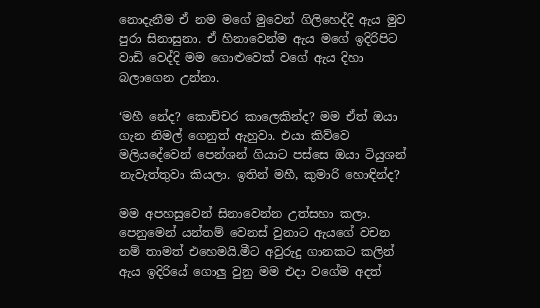නොදැනීම ඒ නම මගේ මුවෙන් ගිලිහෙද්දි ඇය මුව පුරා සිනාසුනා. ඒ හිනාවෙන්ම ඇය මගේ ඉදිරිපිට වාඩි වෙද්දි මම ගොළුවෙක් වගේ ඇය දිහා බලාගෙන උන්නා.

‘මහී නේද? කොච්චර කාලෙකින්ද? මම ඒත් ඔයා ගැන නිමල් ගෙනුත් ඇහුවා. එයා කිව්වෙ මලියදේවෙන් පෙන්ශන් ගියාට පස්සෙ ඔයා ටියුශන් නැවැත්තුවා කියලා. ඉතින් මහී, කුමාරි හොඳින්ද?

මම අපහසුවෙන් සිනාවෙන්න උත්සහා කලා. පෙනුමෙන් යන්තම් වෙනස් වුනාට ඇයගේ වචන නම් තාමත් එහෙමයි.මීට අවුරුදු ගානකට කලින් ඇය ඉදිරියේ ගොලු වුනු මම එදා වගේම අදත්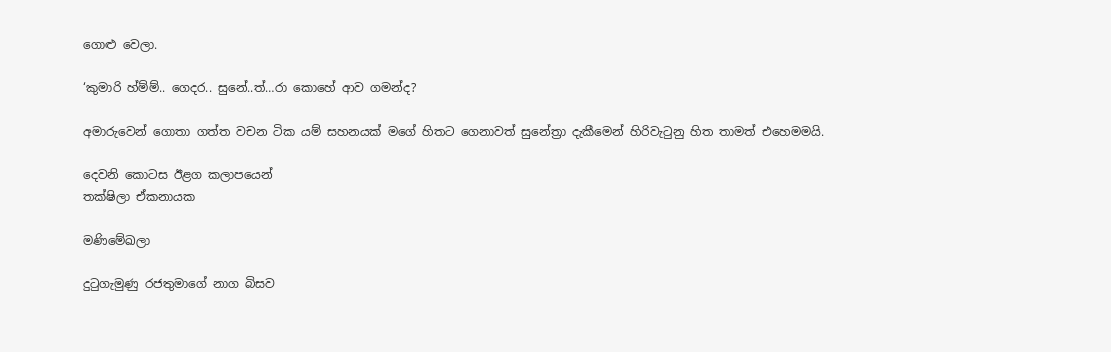ගොළු වෙලා.

‘කුමාරි හ්ම්ම්.. ගෙදර.. සුනේ..ත්…රා කොහේ ආව ගමන්ද?

අමාරුවෙන් ගොතා ගත්ත වචන ටික යම් සහනයක් මගේ හිතට ගෙනාවත් සුනේත්‍රා දැකීමෙන් හිරිවැටුනු හිත තාමත් එහෙමමයි.

දෙවනි කොටස ඊළග කලාපයෙන්
තක්ෂිලා ඒකනායක

මණිමේඛලා

දුටුගැමුණු රජතුමාගේ නාග බිසව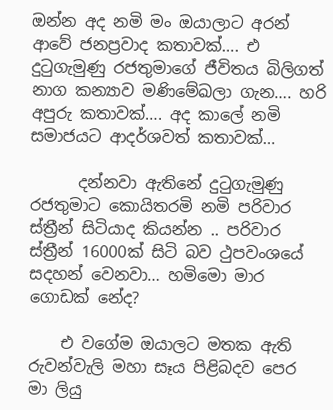ඔන්න අද නමි මං ඔයාලාට අරන් ආවේ ජනප්‍රවාද කතාවක්…. එ දුටුගැමුණු රජතුමාගේ ජීවිතය බිලිගත් නාග කන්‍යාව මණිමේඛලා ගැන…. හරි අපුරු කතාවක්…. අද කාලේ නමි සමාජයට ආදර්ශවත් කතාවක්…

      දන්නවා ඇතිනේ දුටුගැමුණු රජතුමාට කොයිතරමි නමි පරිවාර ස්ත්‍රීන් සිටියාද කියන්න .. පරිවාර ස්ත්‍රීන් 16000ක් සිටි බව ථුපවංශයේ සදහන් වෙනවා… හමිමො මාර ගොඩක් නේද?

    එ වගේම ඔයාලට මතක ඇති රුවන්වැලි මහා සෑය පිළිබදව පෙර මා ලියු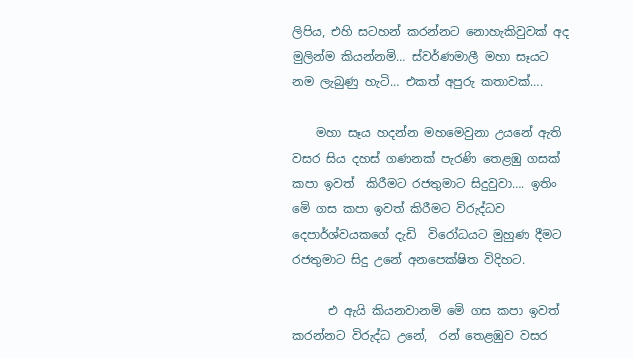ලිපිය, එහි සටහන් කරන්නට නොහැකිවුවක් අද මුලින්ම කියන්නමි… ස්වර්ණමාලී මහා සෑයට නම ලැබුණු හැටි… එකත් අපුරු කතාවක්….

    මහා සෑය හදන්න මහමෙවුනා උයනේ ඇති වසර සිය දහස්‌ ගණනක්‌ පැරණි තෙළඹු ගසක්‌ කපා ඉවත්  කිරීමට රජතුමාට සිදුවුවා…. ඉතිං මෙි ගස කපා ඉවත් කිරීමට විරුද්ධව දෙපාර්ශ්වයකගේ දැඩි  විරෝධයට මුහුණ දීමට රජතුමාට සිදු උනේ අනපෙක්ෂිත විදිහට.

      එ ඇයි කියනවානමි මෙි ගස කපා ඉවත් කරන්නට විරුද්ධ උනේ,  රන් තෙළඹුව වසර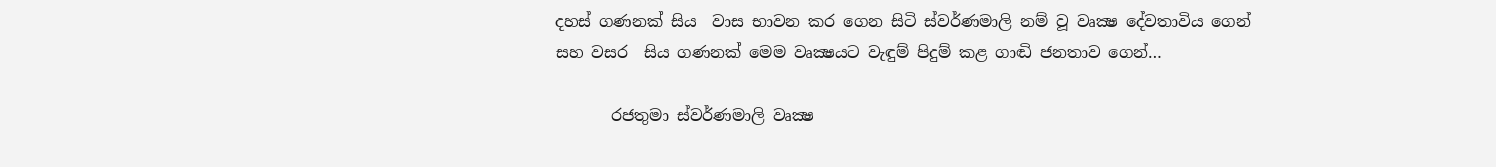දහස්‌ ගණනක්‌ සිය  වාස භාවන කර ගෙන සිටි ස්‌වර්ණමාලි නම් වූ වෘක්‍ෂ දේවතාවිය ගෙන් සහ වසර  සිය ගණනක්‌ මෙම වෘක්‍ෂයට වැඳුම් පිදුම් කළ ගාඬි ජනතාව ගෙන්…

       රජතුමා ස්‌වර්ණමාලි වෘක්‍ෂ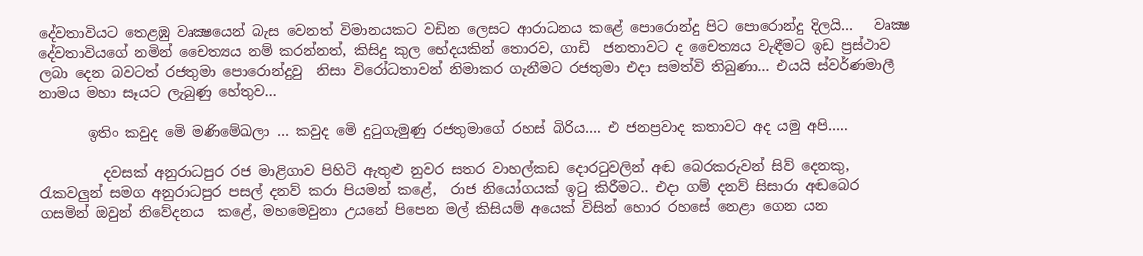දේවතාවියට තෙළඹු වෘක්‍ෂයෙන් බැස වෙනත් විමානයකට වඩින ලෙසට ආරාධනය කළේ පොරොන්දු පිට පොරොන්දු දිලයි…   වෘක්‍ෂ  දේවතාවියගේ නමින් චෛත්‍යය නම් කරන්නත්, කිසිදු කුල භේදයකින් තොරව, ගාඩි  ජනතාවට ද චෛත්‍යය වැඳීමට ඉඩ ප්‍රස්‌ථාව ලබා දෙන බවටත් රජතුමා පොරොන්දුවු  නිසා විරෝධතාවන් නිමාකර ගැනීමට රජතුමා එදා සමත්වි තිබුණා… එයයි ස්වර්ණමාලී නාමය මහා සෑයට ලැබුණු හේතුව…

       ඉතිං කවුද මෙි මණිමේඛලා … කවුද මෙි දුටුගැමුණු රජතුමාගේ රහස් බිරිය…. එ ජනප්‍රවාද කතාවට අද යමු අපි…..

         දවසක් අනුරාධපුර රජ මාළිගාව පිහිටි ඇතුළු නුවර සතර වාහල්කඩ දොරටුවලින් අඬ බෙරකරුවන් සිව් දෙනකු, රැකවලුන් සමග අනුරාධපුර පසල් දනව් කරා පියමන් කළේ,  රාජ නියෝගයක්‌ ඉටු කිරීමට.. එදා ගම් දනව් සිසාරා අඬබෙර ගසමින් ඔවුන් නිවේදනය  කළේ, මහමෙවුනා උයනේ පිපෙන මල් කිසියම් අයෙක්‌ විසින් හොර රහසේ නෙළා ගෙන යන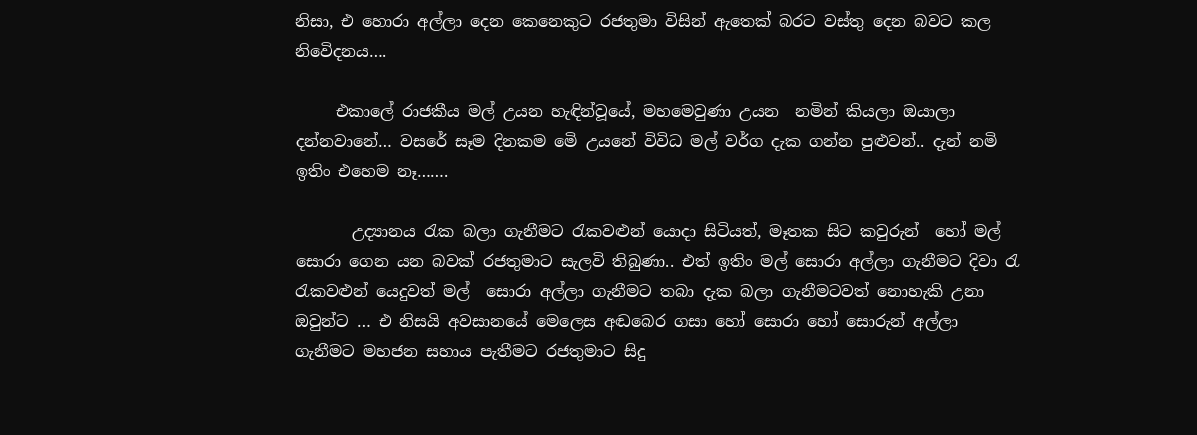නිසා, එ හොරා අල්ලා දෙන කෙනෙකුට රජතුමා විසින් ඇතෙක්‌ බරට වස්‌තු දෙන බවට කල නිවෙිදනය….

     එකාලේ රාජකීය මල් උයන හැඳින්වූයේ, මහමෙවුණා උයන  නමින් කියලා ඔයාලා දන්නවානේ… වසරේ සෑම දිනකම මෙි උයනේ විවිධ මල් වර්ග දැක ගන්න පුළුවන්.. දැන් නමි ඉතිං එහෙම නෑ…….

       උද්‍යානය රැක බලා ගැනීමට රැකවළුන් යොදා සිටියත්, මෑතක සිට කවුරුන්  හෝ මල් සොරා ගෙන යන බවක් රජතුමාට සැලවි තිබුණා.. එත් ඉතිං මල් සොරා අල්ලා ගැනීමට දිවා රැ රැකවළුන් යෙදුවත් මල්  සොරා අල්ලා ගැනීමට තබා දැක බලා ගැනීමටවත් නොහැකි උනා ඔවුන්ට … එ නිසයි අවසානයේ මෙලෙස අඬබෙර ගසා හෝ සොරා හෝ සොරුන් අල්ලා ගැනීමට මහජන සහාය පැතීමට රජතුමාට සිදු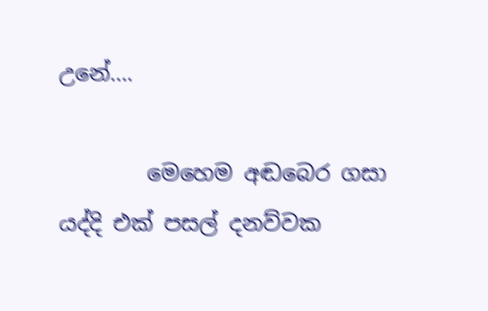උනේ….

        මෙහෙම අඬබෙර ගසා යද්දි එක්‌ පසල් දනව්වක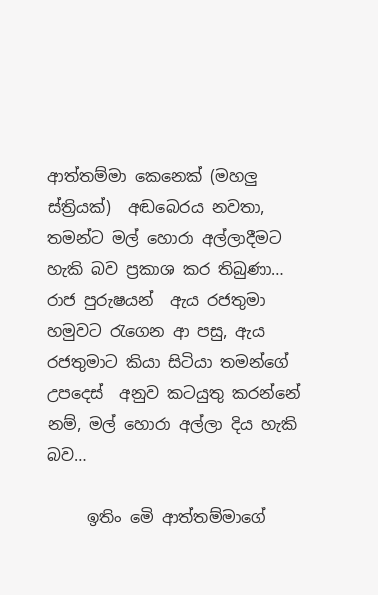ආත්තම්මා කෙනෙක්‌ (මහලු ස්‌ත්‍රියක්‌)  අඬබෙරය නවතා, තමන්ට මල් හොරා අල්ලාදීමට හැකි බව ප්‍රකාශ කර තිබුණා… රාජ පුරුෂයන්  ඇය රජතුමා හමුවට රැගෙන ආ පසු, ඇය රජතුමාට කියා සිටියා තමන්ගේ උපදෙස්‌  අනුව කටයුතු කරන්නේ නම්, මල් හොරා අල්ලා දිය හැකි බව…

     ඉතිං මෙි ආත්තම්මාගේ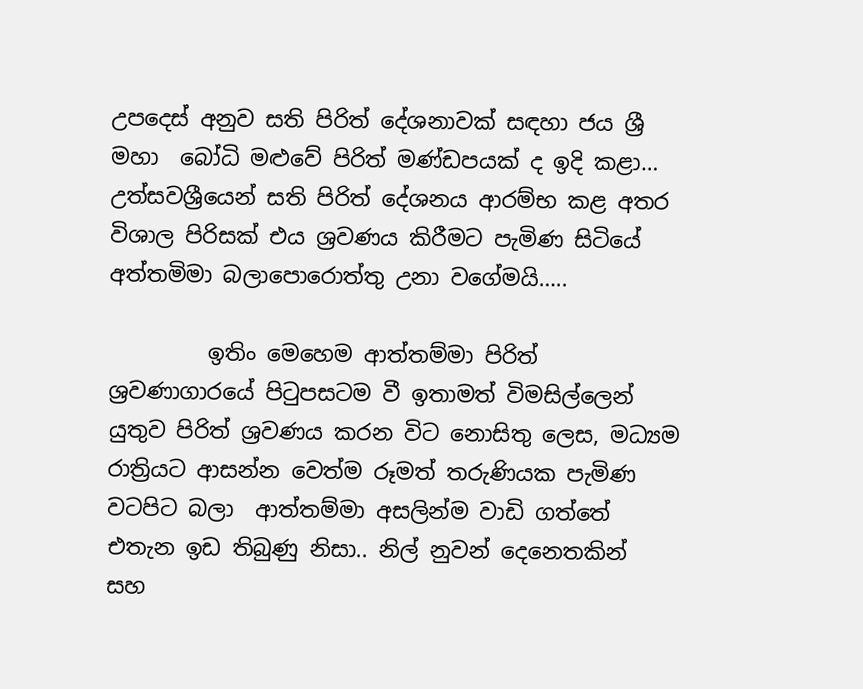උපදෙස්‌ අනුව සති පිරිත් දේශනාවක් සඳහා ජය ශ්‍රී මහා  බෝධි මළුවේ පිරිත් මණ්‌ඩපයක්‌ ද ඉදි කළා… උත්සවශ්‍රීයෙන් සති පිරිත් දේශනය ආරම්භ කළ අතර විශාල පිරිසක්‌ එය ශ්‍රවණය කිරීමට පැමිණ සිටියේ අත්තමිමා බලාපොරොත්තු උනා වගේමයි…..

         ඉතිං මෙහෙම ආත්තම්මා පිරිත්  ශ්‍රවණාගාරයේ පිටුපසටම වී ඉතාමත් විමසිල්ලෙන් යුතුව පිරිත් ශ්‍රවණය කරන විට නොසිතු ලෙස, මධ්‍යම රාත්‍රියට ආසන්න වෙත්ම රූමත් තරුණියක පැමිණ වටපිට බලා  ආත්තම්මා අසලින්ම වාඩි ගත්තේ එතැන ඉඩ තිබුණු නිසා.. නිල් නුවන් දෙනෙතකින්  සහ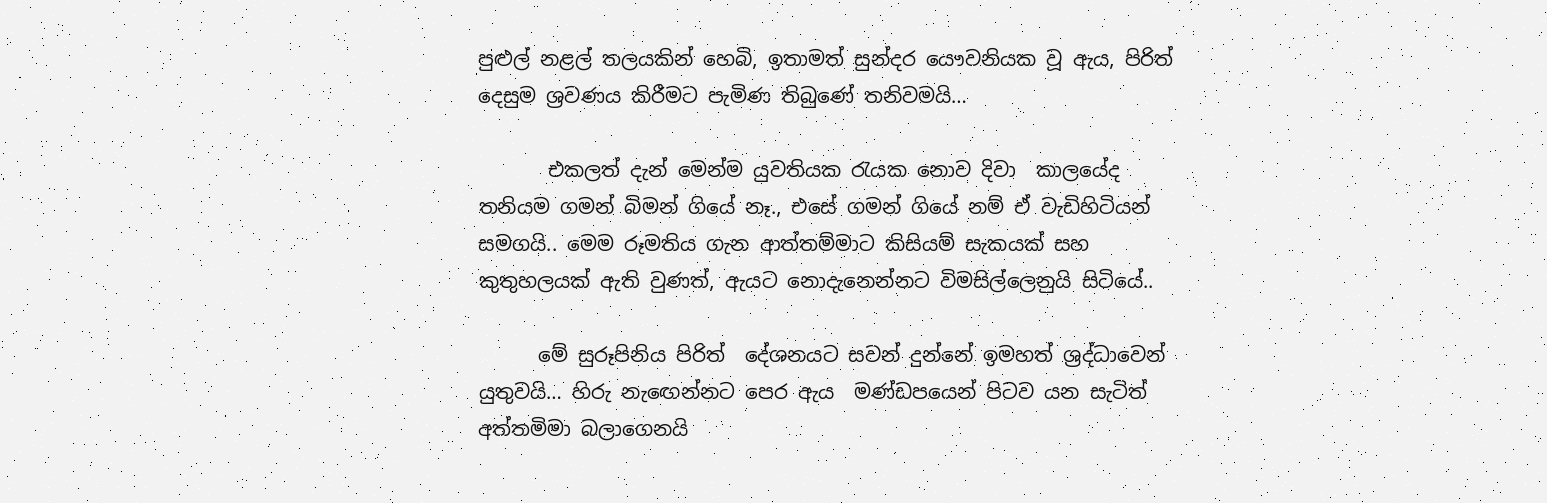පුළුල් නළල් තලයකින් හෙබි, ඉතාමත් සුන්දර යෞවනියක වූ ඇය, පිරිත් දෙසුම ශ්‍රවණය කිරීමට පැමිණ තිබුණේ තනිවමයි…

       එකලත් දැන් මෙන්ම යුවතියක රැයක නොව දිවා  කාලයේද තනියම ගමන් බිමන් ගියේ නෑ., එසේ ගමන් ගියේ නම් ඒ වැඩිහිටියන් සමගයි.. මෙම රූමතිය ගැන ආත්තම්මාට කිසියම් සැකයක්‌ සහ කුතුහලයක්‌ ඇති වුණත්, ඇයට නොදැනෙන්නට විමසිල්ලෙනුයි සිටියේ..

      මේ සුරූපිනිය පිරිත්  දේශනයට සවන් දුන්නේ ඉමහත් ශ්‍රද්ධාවෙන් යුතුවයි… හිරු නැඟෙන්නට පෙර ඇය  මණ්‌ඩපයෙන් පිටව යන සැටිත් අත්තමිමා බලාගෙනයි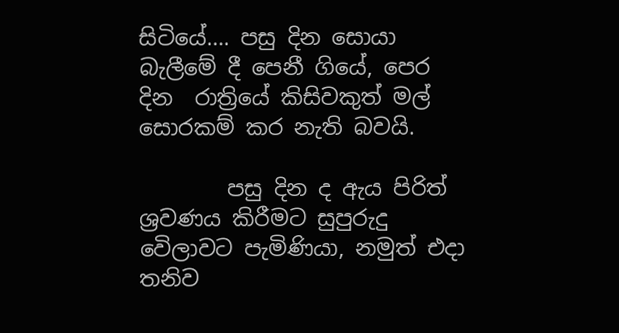සිටියේ…. පසු දින සොයා බැලීමේ දී පෙනී ගියේ, පෙර දින  රාත්‍රියේ කිසිවකුත් මල් සොරකම් කර නැති බවයි.

        පසු දින ද ඇය පිරිත් ශ්‍රවණය කිරීමට සුපුරුදු වෙිලාවට පැමිණියා, නමුත් එදා තනිව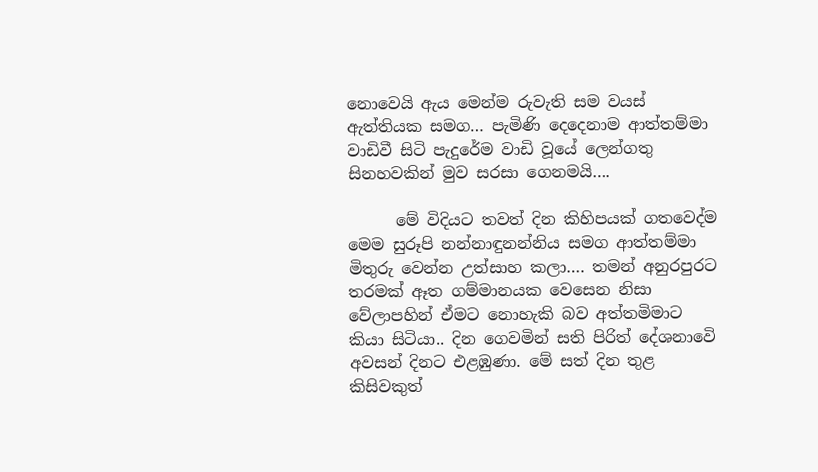නොවෙයි ඇය මෙන්ම රුවැති සම වයස්‌ ඇත්තියක සමග… පැමිණි දෙදෙනාම ආත්තම්මා වාඩිවී සිටි පැදුරේම වාඩි වූයේ ලෙන්ගතු  සිනහවකින් මුව සරසා ගෙනමයි….

      මේ විදියට තවත් දින කිහිපයක්‌ ගතවෙද්ම මෙම සුරූපි නන්නාඳුනන්නිය සමග ආත්තම්මා මිතුරු වෙන්න උත්සාහ කලා…. තමන් අනුරපුරට තරමක්‌ ඈත ගම්මානයක වෙසෙන නිසා වේලාපහින් ඒමට නොහැකි බව අත්තමිමාට කියා සිටියා.. දින ගෙවමින් සති පිරිත් දේශනාවෙි අවසන් දිනට එළඹුණා. මේ සත් දින තුළ කිසිවකුත්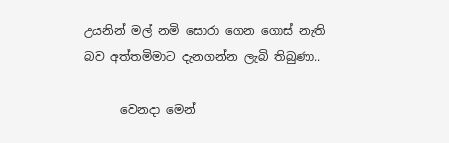උයනින් මල් නමි සොරා ගෙන ගොස් නැති බව අත්තමිමාට දැනගන්න ලැබි තිබුණා..

      වෙනදා මෙන්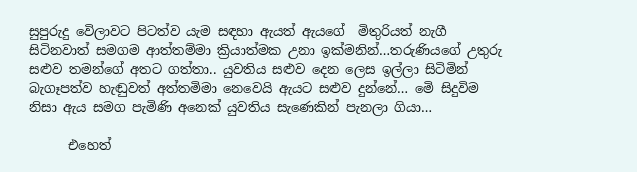සුපුරුදු වෙිලාවට පිටත්ව යැම සඳහා ඇයත් ඇයගේ  මිතුරියත් නැගී සිටිනවාත් සමගම ආත්තම්මා ක්‍රියාත්මක උනා ඉක්මනින්…තරුණියගේ උතුරු සළුව තමන්ගේ අතට ගත්තා.. යුවතිය සළුව දෙන ලෙස ඉල්ලා සිටිමින් බැගෑපත්ව හැඬුවත් අත්තමිමා නෙවෙයි ඇයට සළුව දුන්නේ… මෙි සිදුවිම නිසා ඇය සමග පැමිණි අනෙක්‌ යුවතිය සැණෙකින් පැනලා ගියා…

      එහෙත්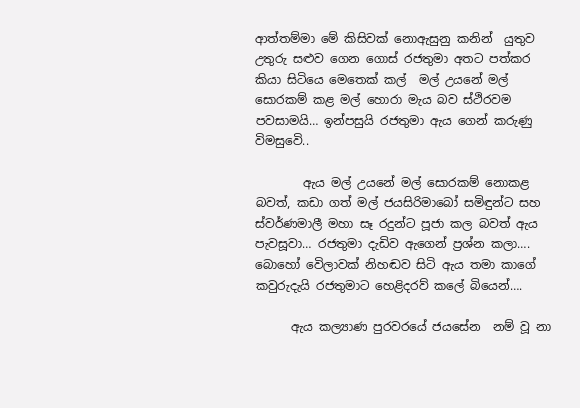ආත්තම්මා මේ කිසිවක්‌ නොඇසුනු කනින්  යුතුව උතුරු සළුව ගෙන ගොස්‌ රජතුමා අතට පත්කර කියා සිටියෙ මෙතෙක්‌ කල්  මල් උයනේ මල් සොරකම් කළ මල් හොරා මැය බව ස්ථිරවම පවසාමයි… ඉන්පසුයි රජතුමා ඇය ගෙන් කරුණු  විමසුවෙි..

        ඇය මල් උයනේ මල් සොරකම් නොකළ බවත්, කඩා ගත් මල් ජයසිරිමාබෝ සමිඳුන්ට සහ ස්වර්ණමාලී මහා සෑ රදුන්ට පූජා කල බවත් ඇය පැවසූවා… රජතුමා දැඩිව ඇගෙන් ප්‍රශ්න කලා…. බොහෝ වෙිලාවක්‌ නිහඬව සිටි ඇය තමා කාගේ  කවුරුදැයි රජතුමාට හෙළිදරව් කලේ බියෙන්….

      ඇය කල්‍යාණ පුරවරයේ ජයසේන  නම් වූ නා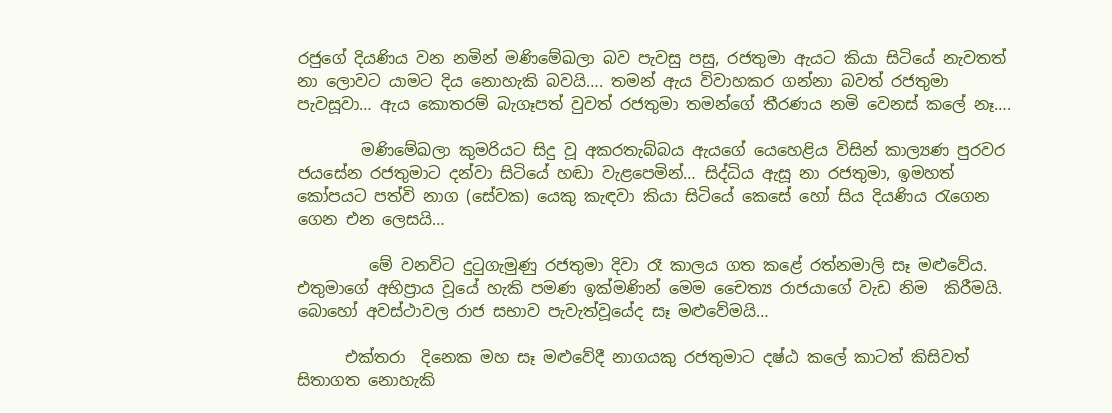රජුගේ දියණිය වන නමින් මණිමේඛලා බව පැවසු පසු, රජතුමා ඇයට කියා සිටියේ නැවතත් නා ලොවට යාමට දිය නොහැකි බවයි…. තමන් ඇය විවාහකර ගන්නා බවත් රජතුමා පැවසූවා… ඇය කොතරම් බැගෑපත් වුවත් රජතුමා තමන්ගේ තීරණය නමි වෙනස්‌ කලේ නෑ….

        මණිමේඛලා කුමරියට සිදු වූ අකරතැබ්බය ඇයගේ යෙහෙළිය විසින් කාල්‍යණ පුරවර ජයසේන රජතුමාට දන්වා සිටියේ හඬා වැළපෙමින්… සිද්ධිය ඇසූ නා රජතුමා, ඉමහත් කෝපයට පත්වි නාග (සේවක) යෙකු කැඳවා කියා සිටියේ කෙසේ හෝ සිය දියණිය රැගෙන ගෙන එන ලෙසයි…

         මේ වනවිට දුටුගැමුණු රජතුමා දිවා රෑ කාලය ගත කළේ රත්නමාලි සෑ මළුවේය.  එතුමාගේ අභිප්‍රාය වූයේ හැකි පමණ ඉක්‌මණින් මෙම චෛත්‍ය රාජයාගේ වැඩ නිම  කිරීමයි. බොහෝ අවස්‌ථාවල රාජ සභාව පැවැත්වූයේද සෑ මළුවේමයි…

      එක්‌තරා  දිනෙක මහ සෑ මළුවේදී නාගයකු රජතුමාට දෂ්ඨ කලේ කාටත් කිසිවත් සිතාගත නොහැකි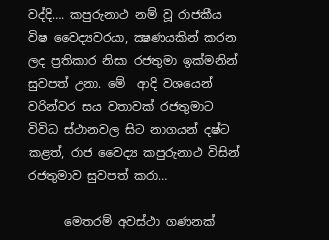වද්දි…. කපුරුනාථ නම් වූ රාජකීය විෂ වෛද්‍යවරයා, ක්‍ෂණයකින් කරන ලද ප්‍රතිකාර නිසා රජතුමා ඉක්මනින් සුවපත් උනා. මේ  ආදි වශයෙන් වරින්වර සය වතාවක්‌ රජතුමාට විවිධ ස්‌ථානවල සිට නාගයන් දෂ්ට කළත්, රාජ වෛද්‍ය කපුරුනාථ විසින් රජතුමාව සුවපත් කරා…

      මෙතරම් අවස්‌ථා ගණනක්‌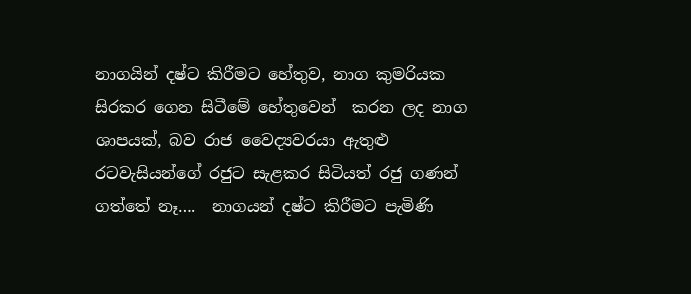නාගයින් දෂ්ට කිරීමට හේතුව, නාග කුමරියක සිරකර ගෙන සිටීමේ හේතුවෙන්  කරන ලද නාග ශාපයක්‌, බව රාජ වෛද්‍යවරයා ඇතුළු රටවැසියන්ගේ රජුට සැළකර සිටියත් රජු ගණන් ගත්තේ නෑ….  නාගයන් දෂ්ට කිරීමට පැමිණි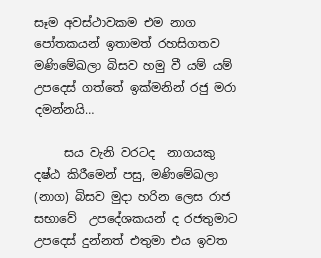සෑම අවස්‌ථාවකම එම නාග පෝතකයන් ඉතාමත් රහසිගතව මණිමේඛලා බිසව හමු වී යම් යම් උපදෙස්‌ ගත්තේ ඉක්මනින් රජු මරා දමන්නයි…

     සය වැනි වරටද  නාගයකු දෂ්ඨ කිරීමෙන් පසු, මණිමේඛලා (නාග) බිසව මුදා හරින ලෙස රාජ සභාවේ  උපදේශකයන් ද රජතුමාට උපදෙස්‌ දුන්නත් එතුමා එය ඉවත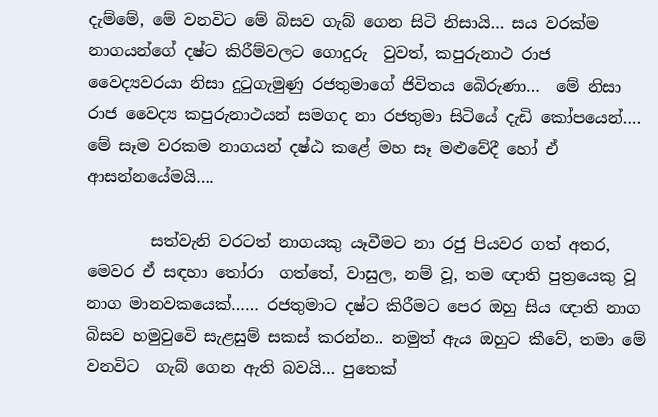දැම්මේ, මේ වනවිට මේ බිසව ගැබ් ගෙන සිටි නිසායි… සය වරක්‌ම නාගයන්ගේ දෂ්ට කිරීම්වලට ගොදුරු  වුවත්, කපුරුනාථ රාජ වෛද්‍යවරයා නිසා දුටුගැමුණු රජතුමාගේ ජිවිතය බෙිරුණා…  මේ නිසා රාජ වෛද්‍ය කපුරුනාථයන් සමගද නා රජතුමා සිටියේ දැඩි කෝපයෙන්….  මේ සෑම වරකම නාගයන් දෂ්ඨ කළේ මහ සෑ මළුවේදී හෝ ඒ ආසන්නයේමයි….

        සත්වැනි වරටත් නාගයකු යෑවීමට නා රජු පියවර ගත් අතර, මෙවර ඒ සඳහා තෝරා  ගත්තේ, වාසුල, නම් වූ, තම ඥාති පුත්‍රයෙකු වූ නාග මානවකයෙක්…… රජතුමාට දෂ්ට කිරීමට පෙර ඔහු සිය ඥාති නාග බිසව හමුවුවෙි සැළසුම් සකස් කරන්න.. නමුත් ඇය ඔහුට කීවේ, තමා මේ වනවිට  ගැබ් ගෙන ඇති බවයි… පුතෙක්‌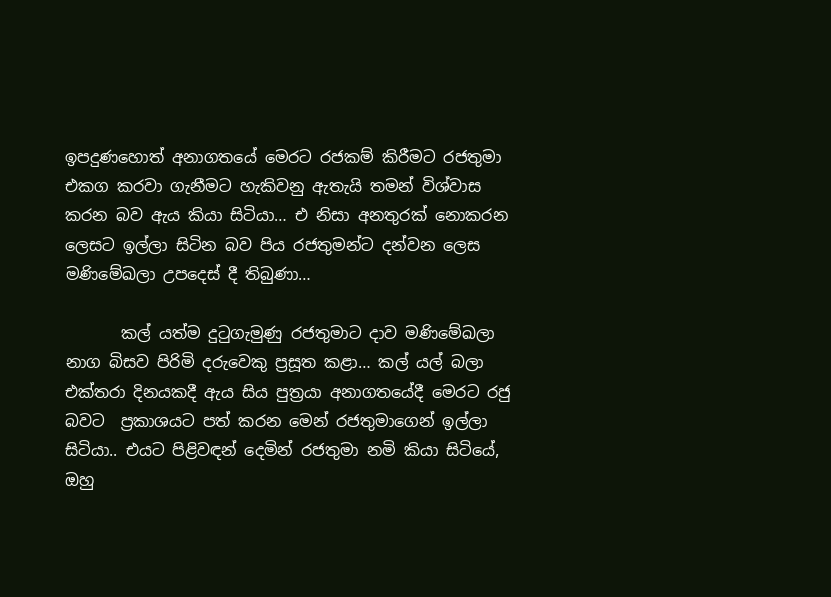ඉපදුණහොත් අනාගතයේ මෙරට රජකම් කිරීමට රජතුමා එකග කරවා ගැනීමට හැකිවනු ඇතැයි තමන් විශ්වාස කරන බව ඇය කියා සිටියා… එ නිසා අනතුරක්‌ නොකරන ලෙසට ඉල්ලා සිටින බව පිය රජතුමන්ට දන්වන ලෙස මණිමේඛලා උපදෙස්‌ දී තිබුණා…

       කල් යත්ම දුටුගැමුණු රජතුමාට දාව මණිමේඛලා නාග බිසව පිරිමි දරුවෙකු ප්‍රසූත කළා… කල් යල් බලා එක්‌තරා දිනයකදී ඇය සිය පුත්‍රයා අනාගතයේදී මෙරට රජු බවට  ප්‍රකාශයට පත් කරන මෙන් රජතුමාගෙන් ඉල්ලා සිටියා.. එයට පිළිවඳන් දෙමින් රජතුමා නමි කියා සිටියේ, ඔහු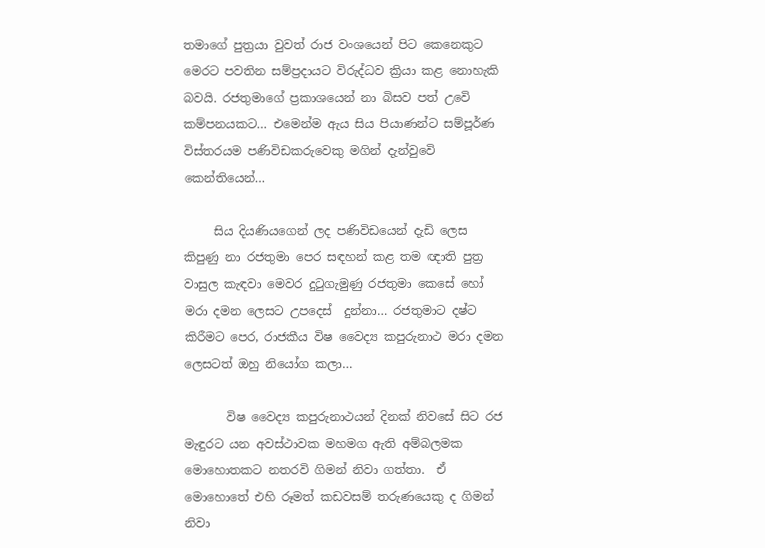තමාගේ පුත්‍රයා වුවත් රාජ වංශයෙන් පිට කෙනෙකුට  මෙරට පවතින සම්ප්‍රදායට විරුද්ධව ක්‍රියා කළ නොහැකි බවයි. රජතුමාගේ ප්‍රකාශයෙන් නා බිසව පත් උවෙි කම්පනයකට… එමෙන්ම ඇය සිය පියාණන්ට සම්පූර්ණ  විස්‌තරයම පණිවිඩකරුවෙකු මගින් දැන්වුවෙි කෙන්තියෙන්…

     සිය දියණියගෙන් ලද පණිවිඩයෙන් දැඩි ලෙස කිපුණු නා රජතුමා පෙර සඳහන් කළ තම ඥාති පුත්‍ර වාසුල කැඳවා මෙවර දුටුගැමුණු රජතුමා කෙසේ හෝ මරා දමන ලෙසට උපදෙස්‌  දුන්නා… රජතුමාට දෂ්ට කිරීමට පෙර, රාජකීය විෂ වෛද්‍ය කපුරුනාථ මරා දමන  ලෙසටත් ඔහු නියෝග කලා…

       විෂ වෛද්‍ය කපුරුනාථයන් දිනක්‌ නිවසේ සිට රජ  මැඳුරට යන අවස්‌ථාවක මහමග ඇති අම්බලමක මොහොතකට නතරවි ගිමන් නිවා ගත්තා.  ඒ මොහොතේ එහි රූමත් කඩවසම් තරුණයෙකු ද ගිමන් නිවා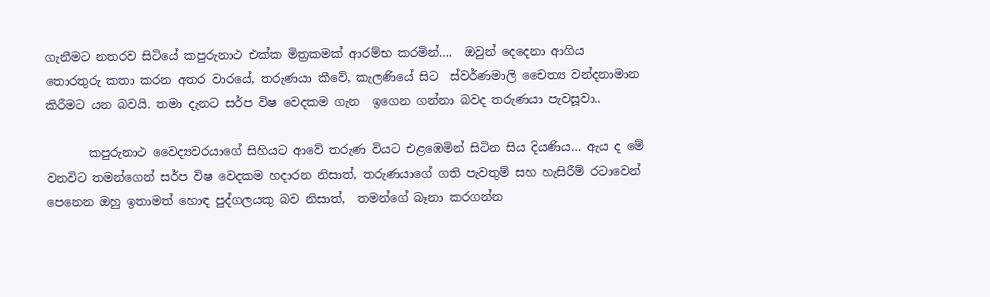ගැනීමට නතරව සිටියේ කපුරුනාථ එක්ක මිත්‍රකමක් ආරම්භ කරමින්….  ඔවුන් දෙදෙනා ආගිය තොරතුරු කතා කරන අතර වාරයේ, තරුණයා කීවේ, කැලණියේ සිට  ස්‌වර්ණමාලි චෛත්‍ය වන්දනාමාන කිරීමට යන බවයි. තමා දැනට සර්ප විෂ වෙදකම ගැන  ඉගෙන ගන්නා බවද තරුණයා පැවසූවා..

       කපුරුනාථ වෛද්‍යවරයාගේ සිහියට ආවේ තරුණ වියට එළඹෙමින් සිටින සිය දියණිය… ඇය ද මේ වනවිට තමන්ගෙන් සර්ප විෂ වෙදකම හදාරන නිසාත්, තරුණයාගේ ගති පැවතුම් සහ හැසිරීම් රටාවෙන් පෙනෙන ඔහු ඉතාමත් හොඳ පුද්ගලයකු බව නිසාත්,  තමන්ගේ බෑනා කරගන්න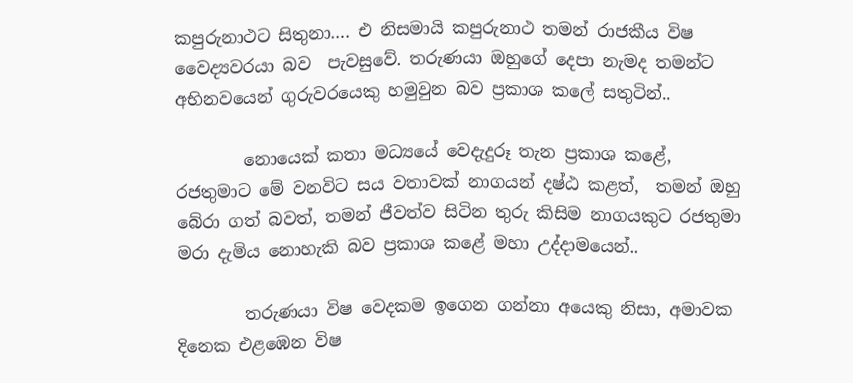කපුරුනාථට සිතුනා…. එ නිසමායි කපුරුනාථ තමන් රාජකීය විෂ වෛද්‍යවරයා බව  පැවසුවේ. තරුණයා ඔහුගේ දෙපා නැමද තමන්ට අභිනවයෙන් ගුරුවරයෙකු හමුවුන බව ප්‍රකාශ කලේ සතුටින්..

        නොයෙක්‌ කතා මධ්‍යයේ වෙදැදුරූ තැන ප්‍රකාශ කළේ, රජතුමාට මේ වනවිට සය වතාවක්‌ නාගයන් දෂ්ඨ කළත්,  තමන් ඔහු බේරා ගත් බවත්, තමන් ජීවත්ව සිටින තුරු කිසිම නාගයකුට රජතුමා මරා දැමිය නොහැකි බව ප්‍රකාශ කළේ මහා උද්දාමයෙන්..

        තරුණයා විෂ වෙදකම ඉගෙන ගන්නා අයෙකු නිසා, අමාවක දිනෙක එළඹෙන විෂ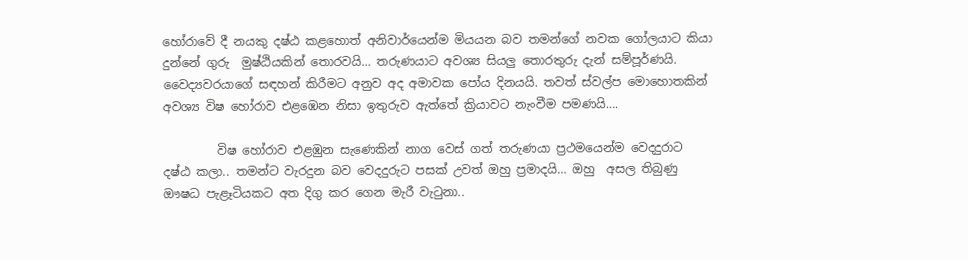හෝරාවේ දී නයකු දෂ්ඨ කළහොත් අනිවාර්යෙන්ම මියයන බව තමන්ගේ නවක ගෝලයාට කියා දුන්නේ ගුරු  මුෂ්ඨියකින් තොරවයි… තරුණයාට අවශ්‍ය සියලු තොරතුරු දැන් සම්පූර්ණයි.  වෛද්‍යවරයාගේ සඳහන් කිරීමට අනුව අද අමාවක පෝය දිනයයි. තවත් ස්‌වල්ප මොහොතකින් අවශ්‍ය විෂ හෝරාව එළඹෙන නිසා ඉතුරුව ඇත්තේ ක්‍රියාවට නැංවීම පමණයි….

         විෂ හෝරාව එළඹුන සැණෙකින් නාග වෙස්‌ ගත් තරුණයා ප්‍රථමයෙන්ම වෙදදුරාට දෂ්ඨ කලා.. තමන්ට වැරදුන බව වෙදදුරුට පසක්‌ උවත් ඔහු ප්‍රමාදයි… ඔහු  අසල තිබුණු ඖෂධ පැළෑටියකට අත දිගු කර ගෙන මැරී වැටුනා..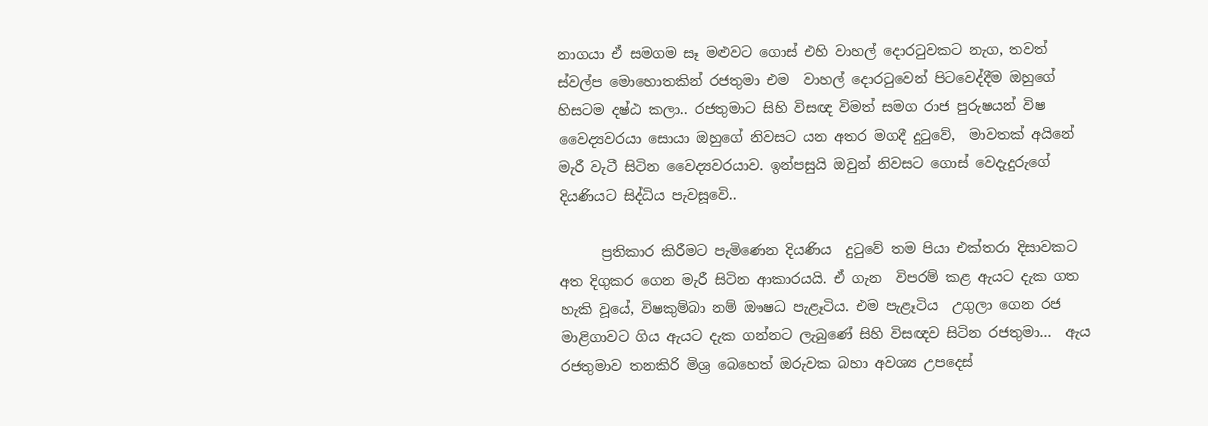නාගයා ඒ සමගම සෑ මළුවට ගොස්‌ එහි වාහල් දොරටුවකට නැග, තවත් ස්‌වල්ප මොහොතකින් රජතුමා එම  වාහල් දොරටුවෙන් පිටවෙද්දීම ඔහුගේ හිසටම දෂ්ඨ කලා.. රජතුමාට සිහි විසඥ විමත් සමග රාජ පුරුෂයන් විෂ වෛද්‍යවරයා සොයා ඔහුගේ නිවසට යන අතර මගදී දුටුවේ,  මාවතක්‌ අයිනේ මැරී වැටී සිටින වෛද්‍යවරයාව. ඉන්පසුයි ඔවුන් නිවසට ගොස්‌ වෙදැදුරුගේ  දියණියට සිද්ධිය පැවසූවෙි..

      ප්‍රතිකාර කිරීමට පැමිණෙන දියණිය  දුටුවේ තම පියා එක්‌තරා දිසාවකට අත දිගුකර ගෙන මැරී සිටින ආකාරයයි. ඒ ගැන  විපරම් කළ ඇයට දැක ගත හැකි වූයේ, විෂකුම්බා නම් ඖෂධ පැළෑටිය. එම පැළෑටිය  උගුලා ගෙන රජ මාළිගාවට ගිය ඇයට දැක ගන්නට ලැබුණේ සිහි විසඥව සිටින රජතුමා…  ඇය රජතුමාව තනකිරි මිශ්‍ර බෙහෙත් ඔරුවක බහා අවශ්‍ය උපදෙස්‌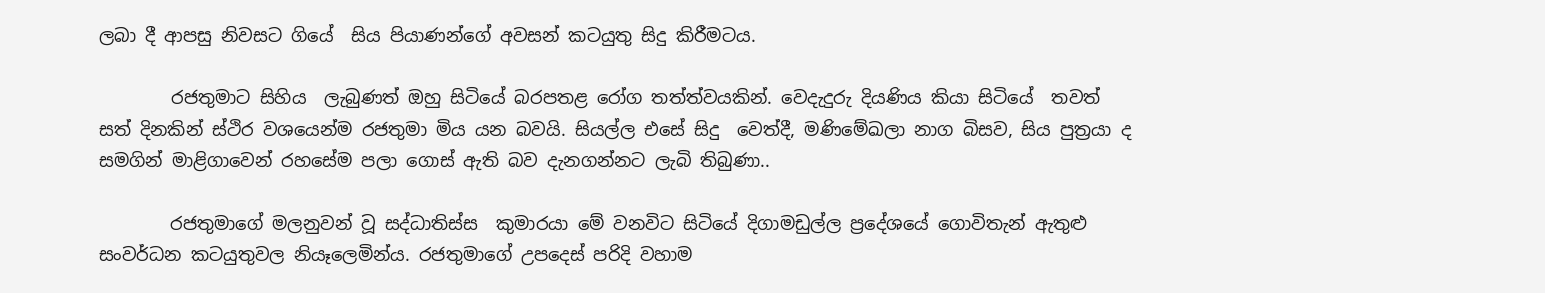ලබා දී ආපසු නිවසට ගියේ  සිය පියාණන්ගේ අවසන් කටයුතු සිදු කිරීමටය.

        රජතුමාට සිහිය  ලැබුණත් ඔහු සිටියේ බරපතළ රෝග තත්ත්වයකින්. වෙදැදුරු දියණිය කියා සිටියේ  තවත් සත් දිනකින් ස්‌ථිර වශයෙන්ම රජතුමා මිය යන බවයි. සියල්ල එසේ සිදු  වෙත්දී, මණිමේඛලා නාග බිසව, සිය පුත්‍රයා ද සමගින් මාළිගාවෙන් රහසේම පලා ගොස්‌ ඇති බව දැනගන්නට ලැබි තිබුණා..

        රජතුමාගේ මලනුවන් වූ සද්ධාතිස්‌ස  කුමාරයා මේ වනවිට සිටියේ දිගාමඩුල්ල ප්‍රදේශයේ ගොවිතැන් ඇතුළු සංවර්ධන කටයුතුවල නියෑලෙමින්ය. රජතුමාගේ උපදෙස්‌ පරිදි වහාම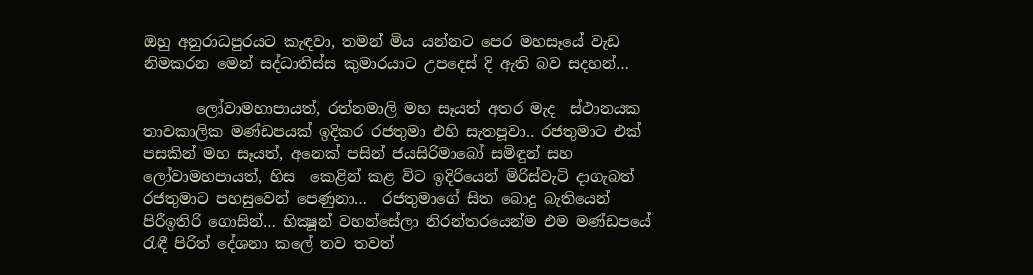ඔහු අනුරාධපුරයට කැඳවා, තමන් මිය යන්නට පෙර මහසෑයේ වැඩ නිමකරන මෙන් සද්ධාතිස්‌ස කුමාරයාට උපදෙස්‌ දි ඇති බව සදහන්…

       ලෝවාමහාපායත්, රත්නමාලි මහ සෑයත් අතර මැද  ස්‌ථානයක තාවකාලික මණ්‌ඩපයක්‌ ඉදිකර රජතුමා එහි සැතපූවා.. රජතුමාට එක්‌  පසකින් මහ සෑයත්, අනෙක්‌ පසින් ජයසිරිමාබෝ සමිඳුන් සහ ලෝවාමහපායත්, හිස  කෙළින් කළ විට ඉදිරියෙන් මිරිස්‌වැටි දාගැබත් රජතුමාට පහසුවෙන් පෙණුනා…  රජතුමාගේ සිත බොදු බැතියෙන් පිරීඉතිරි ගොසින්… භික්‍ෂූන් වහන්සේලා නිරන්තරයෙන්ම එම මණ්‌ඩපයේ රැඳී පිරිත් දේශනා කලේ තව තවත්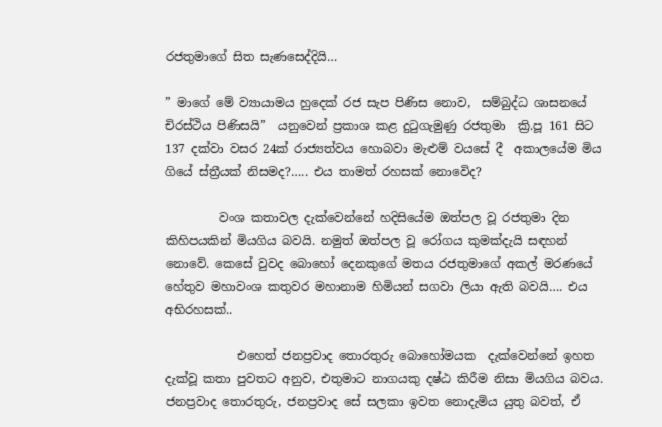රජතුමාගේ සිත සැණසෙද්දියි…

” මාගේ මේ ව්‍යායාමය හුදෙක්‌ රජ සැප පිණිස නොව,  සම්බුද්ධ ශාසනයේ චිරස්‌ථිය පිණිසයි”  යනුවෙන් ප්‍රකාශ කළ දුටුගැමුණු රජතුමා  ක්‍රි.පූ 161 සිට 137 දක්‌වා වසර 24ක්‌ රාජ්‍යත්වය හොබවා මැළුම් වයසේ දී  අකාලයේම මිය ගියේ ස්ත්‍රීයක් නිසමද?….. එය තාමත් රහසක් නොවෙිද?

         වංශ කතාවල දැක්‌වෙන්නේ හදිසියේම ඔත්පල වූ රජතුමා දින කිහිපයකින් මියගිය බවයි. නමුත් ඔත්පල වූ රෝගය කුමක්‌දැයි සඳහන් නොවේ. කෙසේ වුවද බොහෝ දෙනකුගේ මතය රජතුමාගේ අකල් මරණයේ හේතුව මහාවංශ කතුවර මහානාම හිමියන් සගවා ලියා ඇති බවයි…. එය අභිරහසක්..

            එහෙත් ජනප්‍රවාද තොරතුරු බොහෝමයක  දැක්‌වෙන්නේ ඉහත දැක්‌වූ කතා පුවතට අනුව, එතුමාට නාගයකු දෂ්ඨ කිරීම නිසා මියගිය බවය. ජනප්‍රවාද තොරතුරු, ජනප්‍රවාද සේ සලකා ඉවත නොදැමිය යුතු බවත්, ඒ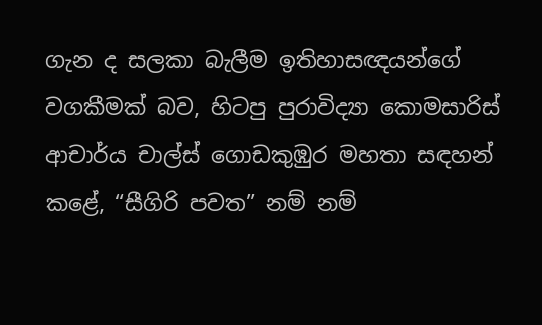ගැන ද සලකා බැලීම ඉතිහාසඥයන්ගේ වගකීමක්‌ බව, හිටපු පුරාවිද්‍යා කොමසාරිස්‌  ආචාර්ය චාල්ස්‌ ගොඩකුඹුර මහතා සඳහන් කළේ, “සීගිරි පවත” නම් නම්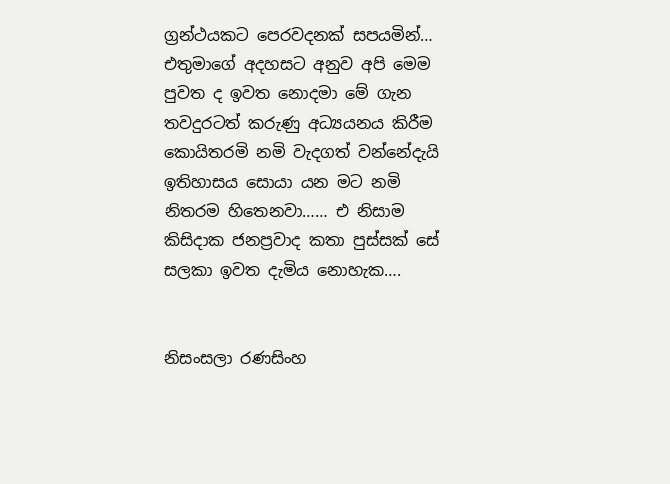ග්‍රන්ථයකට පෙරවදනක්‌ සපයමින්… එතුමාගේ අදහසට අනුව අපි මෙම පුවත ද ඉවත නොදමා මේ ගැන  තවදුරටත් කරුණු අධ්‍යයනය කිරීම කොයිතරමි නමි වැදගත් වන්නේදැයි ඉතිහාසය සොයා යන මට නමි නිතරම හිතෙනවා…… එ නිසාම කිසිදාක ජනප්‍රවාද කතා පුස්සක් සේ සලකා ඉවත දැමිය නොහැක….


නිසංසලා රණසිංහ